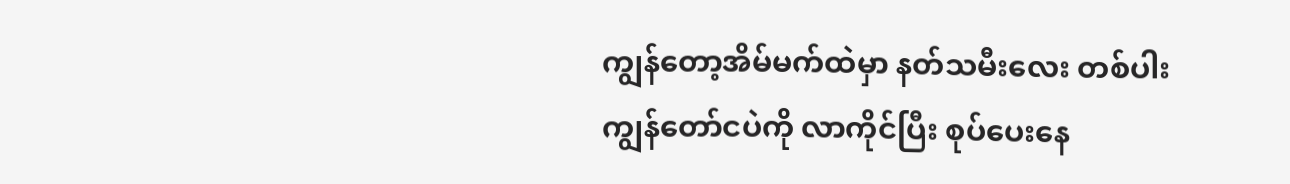ကျွန်တော့အိမ်မက်ထဲမှာ နတ်သမီးလေး တစ်ပါး ကျွန်တော်ငပဲကို လာကိုင်ပြီး စုပ်ပေးနေ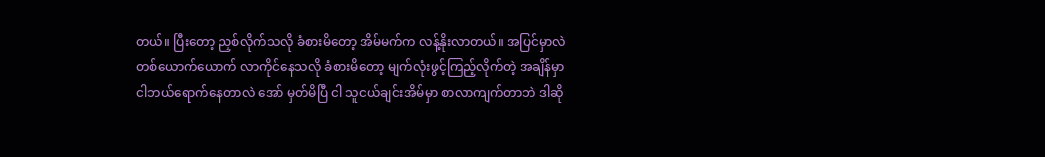တယ်။ ပြီးတော့ ညှစ်လိုက်သလို ခံစားမိတော့ အိမ်မက်က လန့်နိုးလာတယ်။ အပြင်မှာလဲ တစ်ယောက်ယောက် လာကိုင်နေသလို ခံစားမိတော့ မျက်လုံးဖွင့်ကြည့်လိုက်တဲ့ အချိန်မှာ ငါဘယ်ရောက်နေတာလဲ အော် မှတ်မိပြီ ငါ သူငယ်ချင်းအိမ်မှာ စာလာကျက်တာဘဲ ဒါဆို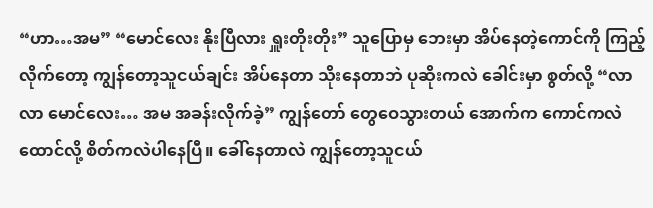“ဟာ…အမ” “မောင်လေး နိုးပြီလား ရှူးတိုးတိုး” သူပြောမှ ဘေးမှာ အိပ်နေတဲ့ကောင်ကို ကြည့်လိုက်တော့ ကျွန်တော့သူငယ်ချင်း အိပ်နေတာ သိုးနေတာဘဲ ပုဆိုးကလဲ ခေါင်းမှာ စွတ်လို့ “လာလာ မောင်လေး… အမ အခန်းလိုက်ခဲ့” ကျွန်တော် တွေဝေသွားတယ် အောက်က ကောင်ကလဲ ထောင်လို့ စိတ်ကလဲပါနေပြီ။ ခေါ်နေတာလဲ ကျွန်တော့သူငယ်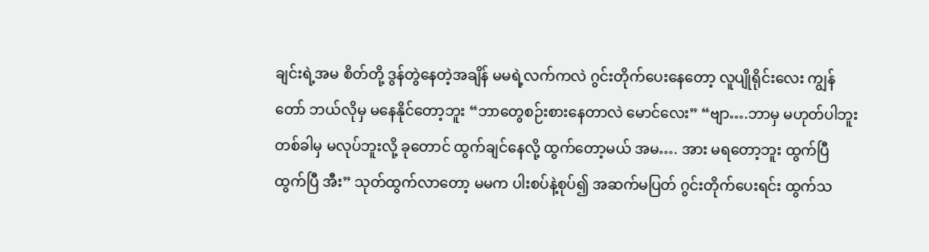ချင်းရဲ့အမ စိတ်တို့ ဒွန်တွဲနေတဲ့အချိန် မမရဲ့လက်ကလဲ ဂွင်းတိုက်ပေးနေတော့ လူပျိုရိုင်းလေး ကျွန်တော် ဘယ်လိုမှ မနေနိုင်တော့ဘူး “ဘာတွေစဉ်းစားနေတာလဲ မောင်လေး” “ဗျာ….ဘာမှ မဟုတ်ပါဘူး တစ်ခါမှ မလုပ်ဘူးလို့ ခုတောင် ထွက်ချင်နေလို့ ထွက်တော့မယ် အမ…. အား မရတော့ဘူး ထွက်ပြီ ထွက်ပြီ အီး” သုတ်ထွက်လာတော့ မမက ပါးစပ်နဲ့စုပ်၍ အဆက်မပြတ် ဂွင်းတိုက်ပေးရင်း ထွက်သ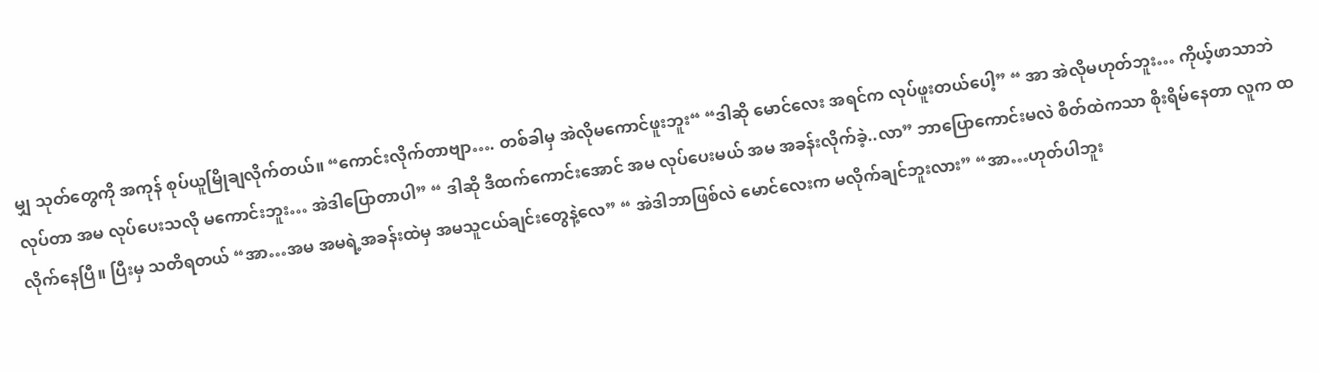မျှ သုတ်တွေကို အကုန် စုပ်ယူမြိုချလိုက်တယ်။ “ကောင်းလိုက်တာဗျာ…. တစ်ခါမှ အဲလိုမကောင်ဖူးဘူး“ “ဒါဆို မောင်လေး အရင်က လုပ်ဖူးတယ်ပေါ့” “ အာ အဲလိုမဟုတ်ဘူး… ကိုယ့်ဖာသာဘဲလုပ်တာ အမ လုပ်ပေးသလို မကောင်းဘူး… အဲဒါပြောတာပါ” “ ဒါဆို ဒီထက်ကောင်းအောင် အမ လုပ်ပေးမယ် အမ အခန်းလိုက်ခဲ့..လာ” ဘာပြောကောင်းမလဲ စိတ်ထဲကသာ စိုးရိမ်နေတာ လူက ထလိုက်နေပြီ။ ပြီးမှ သတိရတယ် “အာ…အမ အမရဲ့အခန်းထဲမှ အမသူငယ်ချင်းတွေနဲ့လေ” “ အဲဒါဘာဖြစ်လဲ မောင်လေးက မလိုက်ချင်ဘူးလား” “အာ…ဟုတ်ပါဘူး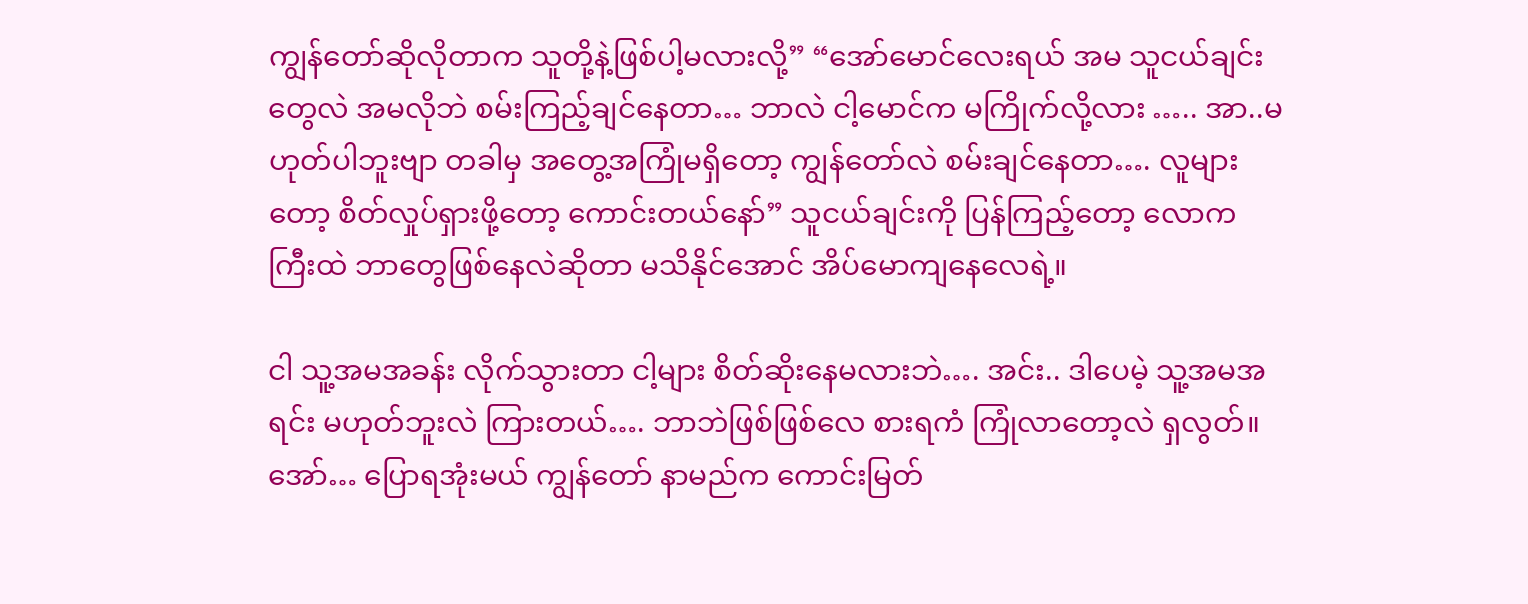ကျွန်တော်ဆိုလိုတာက သူတို့နဲ့ဖြစ်ပါ့မလားလို့” “အော်မောင်လေးရယ် အမ သူငယ်ချင်းတွေလဲ အမလိုဘဲ စမ်းကြည့်ချင်နေတာ… ဘာလဲ ငါ့မောင်က မကြိုက်လို့လား ….. အာ..မဟုတ်ပါဘူးဗျာ တခါမှ အတွေ့အကြုံမရှိတော့ ကျွန်တော်လဲ စမ်းချင်နေတာ…. လူများတော့ စိတ်လှုပ်ရှားဖို့တော့ ကောင်းတယ်နော်” သူငယ်ချင်းကို ပြန်ကြည့်တော့ လောကကြီးထဲ ဘာတွေဖြစ်နေလဲဆိုတာ မသိနိုင်အောင် အိပ်မောကျနေလေရဲ့။

ငါ သူ့အမအခန်း လိုက်သွားတာ ငါ့များ စိတ်ဆိုးနေမလားဘဲ…. အင်း.. ဒါပေမဲ့ သူ့အမအရင်း မဟုတ်ဘူးလဲ ကြားတယ်…. ဘာဘဲဖြစ်ဖြစ်လေ စားရကံ ကြုံလာတော့လဲ ရှလွတ်။ အော်… ပြောရအုံးမယ် ကျွန်တော် နာမည်က ကောင်းမြတ်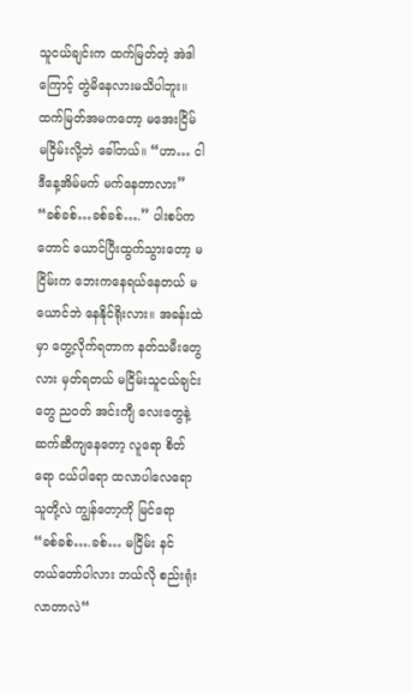သူငယ်ချင်းက ‌ထက်မြတ်တဲ့ အဲဒါကြောင့် တွဲမိနေလားမသိပါဘူး။ ထက်မြတ်အမကတော့ မအေးငြိမ် မငြိမ်းလို့ဘဲ ခေါ်တယ်။ “ဟာ… ငါဒီနေ့အိမ်မက် မက်နေတာလား” “ခစ်ခစ်…ခစ်ခစ်….” ပါးစပ်က တောင် ယောင်ပြီးထွက်သွားတော့ မငြိမ်းက ဘေးကနေရယ်နေတယ် မယောင်ဘဲ နေနိုင်ရိုးလား။ အခန်းထဲမှာ တွေ့လိုက်ရတာက နတ်သမီးတွေလား မှတ်ရတယ် မငြိမ်းသူငယ်ချင်းတွေ ညဝတ် အင်းကျီ လေးတွေနဲ့ ဆက်ဆီကျနေတော့ လူရော စိတ်ရော ငယ်ပါရော ထလာပါလေရော သူတို့လဲ ကျွန်တော့ကို မြင်ရော “ခစ်ခစ်….ခစ်… မငြိမ်း နင် တယ်တော်ပါလား ဘယ်လို စည်းရုံးလာတာလဲ“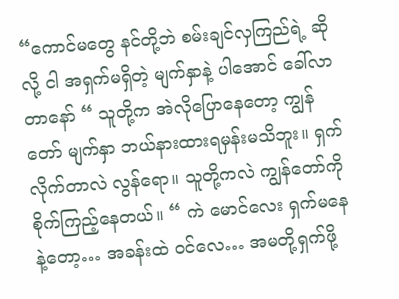“ကောင်မတွေ နင်တို့ဘဲ စမ်းချင်လှကြည်ရဲ့ ဆိုလို့ ငါ အရှက်မရှိတဲ့ မျက်နှာနဲ့ ပါအောင် ခေါ်လာတာနော် “ သူတို့က အဲလိုပြောနေတော့ ကျွန်တော် မျက်နှာ ဘယ်နားထားရမှန်းမသိဘူး။ ရှက်လိုက်တာလဲ လွန်ရော။ သူတို့ကလဲ ကျွန်တော်ကို စိုက်ကြည့်နေတယ်။ “ ကဲ မောင်လေး ရှက်မနေနဲ့တော့… အခန်းထဲ ဝင်လေ… အမတို့ရှက်ဖို့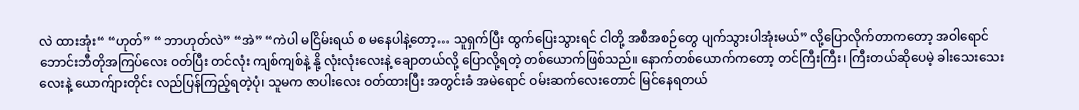လဲ ထားအုံး“ “ဟုတ်” “ ဘာဟုတ်လဲ” “အဲ” “ကဲပါ မငြိမ်းရယ် စ မနေပါနဲ့တော့… သူရှက်ပြီး ထွက်ပြေးသွားရင် ငါတို့ အစီအစဉ်တွေ ပျက်သွားပါအုံးမယ်” လို့ပြောလိုက်တာကတော့ အဝါရောင် ဘောင်းဘီတိုအကြပ်လေး ဝတ်ပြီး တင်လုံး ကျစ်ကျစ်နဲ့ နို့ လုံးလုံးလေးနဲ့ ချောတယ်လို့ ပြောလို့ရတဲ့ တစ်ယောက်ဖြစ်သည်။ နောက်တစ်ယောက်ကတော့ တင်ကြီးကြီး၊ ကြီးတယ်ဆိုပေမဲ့ ခါးသေးသေးလေးနဲ့ ယောက်ျားတိုင်း လည်ပြန်ကြည့်ရတဲ့ပုံ၊ သူမက ဇာပါးလေး ဝတ်ထားပြီး အတွင်းခံ အမဲရောင် ဝမ်းဆက်လေးတောင် မြင်နေရတယ်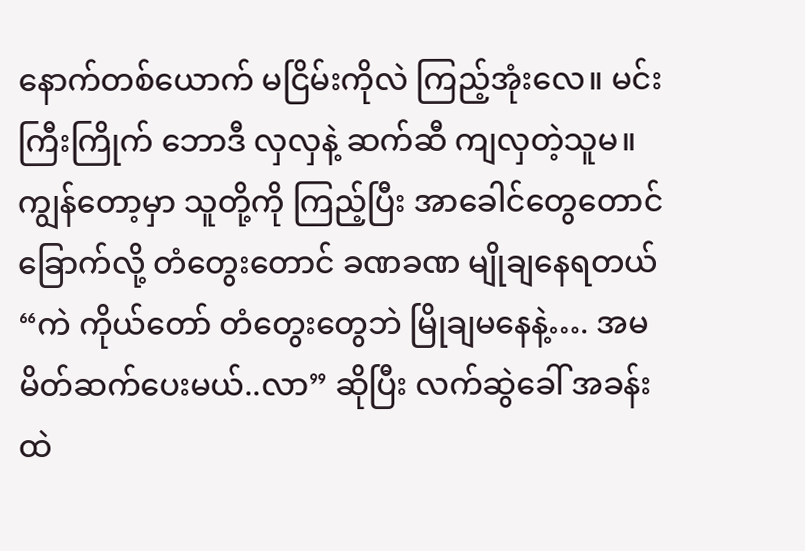နောက်တစ်ယောက် မငြိမ်းကိုလဲ ကြည့်အုံးလေ။ မင်းကြီးကြိုက် ဘောဒီ လှလှနဲ့ ဆက်ဆီ ကျလှတဲ့သူမ။ ကျွန်တော့မှာ သူတို့ကို ကြည့်ပြီး အာခေါင်တွေတောင် ခြောက်လို့ တံတွေးတောင် ခဏခဏ မျိုချနေရတယ် “ကဲ ကိုယ်တော် တံတွေးတွေဘဲ မြိုချမနေနဲ့…. အမ မိတ်ဆက်ပေးမယ်..လာ” ဆိုပြီး လက်ဆွဲခေါ် အခန်းထဲ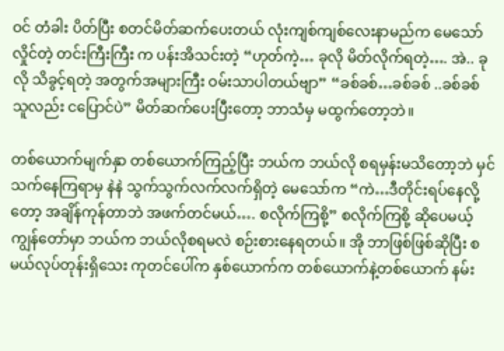ဝင် တံခါး ပိတ်ပြီး စတင်မိတ်ဆက်ပေးတယ် လုံးကျစ်ကျစ်လေးနာမည်က မေသော်လှိုင်တဲ့ တင်းကြီးကြီး က ပန်းအိသင်းတဲ့ “ဟုတ်ကဲ့… ခုလို မိတ်လိုက်ရတဲ့…. အဲ.. ခုလို သိခွင့်ရတဲ့ အတွက်အများကြီး ဝမ်းသာပါတယ်ဗျာ” “ခစ်ခစ်…ခစ်ခစ် ..ခစ်ခစ် သူလည်း ငပြောင်ပဲ” မိတ်ဆက်ပေးပြီးတော့ ဘာသံမှ မထွက်တော့ဘဲ။

တစ်ယောက်မျက်နှာ တစ်ယောက်ကြည့်ပြီး ဘယ်က ဘယ်လို စရမှန်းမသိတော့ဘဲ မှင်သက်နေကြရာမှ နဲနဲ သွက်သွက်လက်လက်ရှိတဲ့ မေသော်က “ကဲ…ဒီတိုင်းရပ်နေလို့တော့ အချိန်ကုန်တာဘဲ အဖက်တင်မယ်…. စလိုက်ကြစို့” စလိုက်ကြစို့ ဆိုပေမယ့် ကျွန်တော်မှာ ဘယ်က ဘယ်လိုစရမလဲ စဉ်းစားနေရတယ်။ အို ဘာဖြစ်ဖြစ်ဆိုပြီး စမယ်လုပ်တုန်းရှိသေး ကုတင်ပေါ်က နှစ်ယောက်က တစ်ယောက်နဲ့တစ်ယောက် နမ်း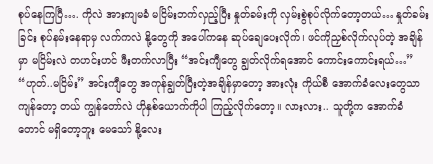စုပ်နေကြပြီ…. ကိုလဲ အားကျမခံ မငြိမ်းဘက်လှည့်ပြီး နှုတ်ခမ်းကို လှမ်းစွဲစုပ်လိုက်တော့တယ်… နှုတ်ခမ်းခြင်း စုပ်နမ်းနေရာမှ လက်ကလဲ နို့တွေကို အပေါ်ကနေ ဆုပ်ချေပေးလိုက်၊ ဖင်ကိုညှစ်လိုက်လုပ်တဲ့ အချိန်မှာ မငြိမ်းလဲ တဟင်းဟင် ဖီးတက်လာပြီး “အင်းကျီတွေ ချွတ်လိုက်ရအောင် ကောင်းကောင်းရယ်…” “ဟုတ်..မငြိမ်း” အင်းကျီတွေ အကုန်ချွတ်ပြီးတဲ့အချိန်မှာတော့ အားလုံး ကိုယ်စီ အောက်ခံလေးတွေသာကျန်တော့ တယ် ကျွန်တော်လဲ ဟိုနှစ်ယောက်ကိုပါ ကြည့်လိုက်တော့။ လားလား.. သူတို့က အောက်ခံတောင် မရှိတော့ဘူး မေသော် နို့လေး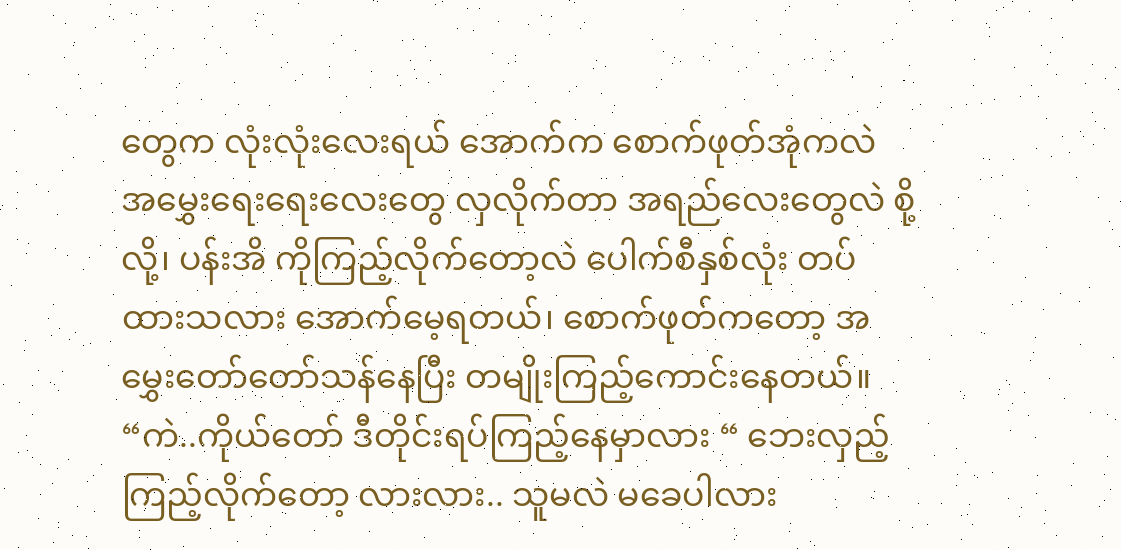တွေက လုံးလုံးလေးရယ် အောက်က စောက်ဖုတ်အုံကလဲ အမွှေးရေးရေးလေးတွေ လှလိုက်တာ အရည်လေးတွေလဲ စို့လို့၊ ပန်းအိ ကိုကြည့်လိုက်တော့လဲ ပေါက်စီနှစ်လုံး တပ်ထားသလား အောက်မေ့ရတယ်၊ စောက်ဖုတ်ကတော့ အမွှေးတော်တော်သန်နေပြီး တမျိုးကြည့်ကောင်းနေတယ်။ “ကဲ..ကိုယ်တော် ဒီတိုင်းရပ်ကြည့်နေမှာလား “ ဘေးလှည့်ကြည့်လိုက်တော့ လားလား.. သူမလဲ မခေပါလား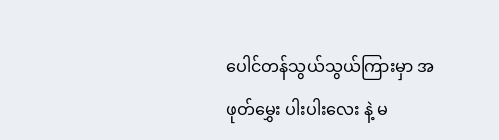ပေါင်တန်သွယ်သွယ်ကြားမှာ အဖုတ်မွှေး ပါးပါးလေး နဲ့ မ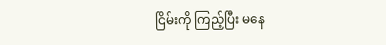ငြိမ်းကို ကြည့်ပြီး မနေ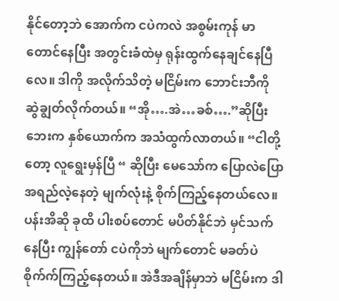နိုင်တော့ဘဲ အောက်က ငပဲကလဲ အစွမ်းကုန် မာတောင်နေပြီး အတွင်းခံထဲမှ ရုန်းထွက်နေချင်နေပြီလေ။ ဒါကို အလိုက်သိတဲ့ မငြိမ်းက ဘောင်းဘီကို ဆွဲချွတ်လိုက်တယ်။ “အို….အဲ…ခစ်….”ဆိုပြီး ဘေးက နှစ်ယောက်က အသံထွက်လာတယ်။ “ငါတို့တော့ လူရွေးမှန်ပြီ “ ဆိုပြီး မေသော်က ပြောလဲပြော အရည်လဲ့နေတဲ့ မျက်လုံးနဲ့ စိုက်ကြည့်နေတယ်လေ။ ပန်းအိဆို ခုထိ ပါးစပ်တောင် မပိတ်နိုင်ဘဲ မှင်သက်နေပြီး ကျွန်တော် ငပဲကိုဘဲ မျက်တောင် မခတ်ပဲ စိုက်က်ကြည့်နေတယ်။ အဲဒီအချိန်မှာဘဲ မငြိမ်းက ဒါ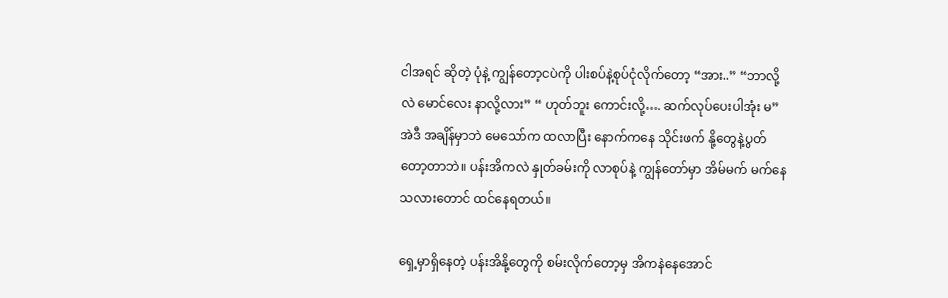ငါအရင် ဆိုတဲ့ ပုံနဲ့ ကျွန်တော့ငပဲကို ပါးစပ်နဲ့စုပ်ငုံလိုက်တော့ “အား..” “ဘာလို့လဲ မောင်လေး နာလို့လား” “ ဟုတ်ဘူး ကောင်းလို့…. ဆက်လုပ်ပေးပါအုံး မ” အဲဒီ အချိန်မှာဘဲ မေသော်က ထလာပြီး နောက်ကနေ သိုင်းဖက် နို့တွေနဲ့ပွတ်တော့တာဘဲ။ ပန်းအိကလဲ နှုတ်ခမ်းကို လာစုပ်နဲ့ ကျွန်တော်မှာ အိမ်မက် မက်နေသလားတောင် ထင်နေရတယ်။

ရှေ့မှာရှိနေတဲ့ ပန်းအိနို့တွေကို စမ်းလိုက်တော့မှ အိကနဲနေအောင်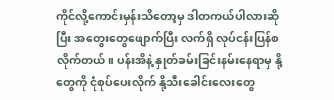ကိုင်လို့ကောင်းမှန်းသိတော့မှ ဒါတကယ်ပါလားဆိုပြီး အတွေးတွေဖျောက်ပြီး လက်ရှိ လုပ်ငန်းပြန်စလိုက်တယ်။ ပန်းအိနဲ့ နှုတ်ခမ်းခြင်းနမ်းနေရာမှ နို့တွေကို ငုံစုပ်ပေးလိုက် နို့သီးခေါင်းလေးတွေ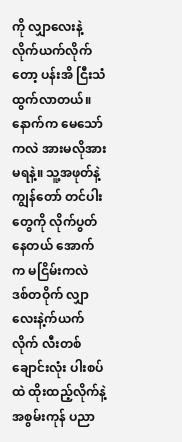ကို လျှာလေးနဲ့ လိုက်ယက်လိုက်တော့ ပန်းအိ ငြီးသံ ထွက်လာတယ်။ နောက်က မေသော်ကလဲ အားမလိုအားမရနဲ့။ သူ့အဖုတ်နဲ့ ကျွန်တော် တင်ပါးတွေကို လိုက်ပွတ်နေတယ် အောက်က မငြိမ်းကလဲ ဒစ်တဝိုက် လျှာလေးနဲ့က်ယက်လိုက် လီးတစ်ချောင်းလုံး ပါးစပ်ထဲ ထိုးထည့်လိုက်နဲ့ အစွမ်းကုန် ပညာ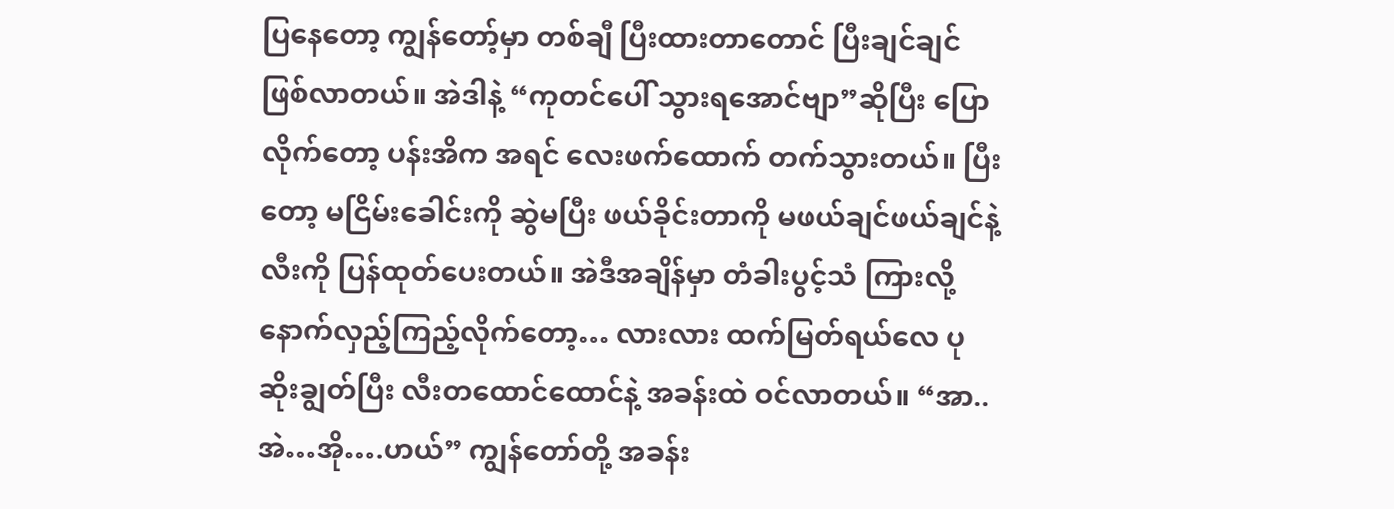ပြနေတော့ ကျွန်တော့်မှာ တစ်ချီ ပြီးထားတာတောင် ပြီးချင်ချင် ဖြစ်လာတယ်။ အဲဒါနဲ့ “ကုတင်ပေါ် သွားရအောင်ဗျာ”ဆိုပြီး ပြောလိုက်တော့ ပန်းအိက အရင် လေးဖက်ထောက် တက်သွားတယ်။ ပြီးတော့ မငြိမ်းခေါင်းကို ဆွဲမပြီး ဖယ်ခိုင်းတာကို မဖယ်ချင်ဖယ်ချင်နဲ့ လီးကို ပြန်ထုတ်ပေးတယ်။ အဲဒီအချိန်မှာ တံခါးပွင့်သံ ကြားလို့ နောက်လှည့်ကြည့်လိုက်တော့… လားလား ထက်မြတ်ရယ်လေ ပုဆိုးချွတ်ပြီး လီးတထောင်ထောင်နဲ့ အခန်းထဲ ဝင်လာတယ်။ “အာ..အဲ…အို….ဟယ်” ကျွန်တော်တို့ အခန်း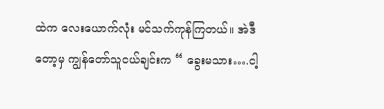ထဲက လေးယောက်လုံး မင်သက်ကုန်ကြတယ်။ အဲဒီတော့မှ ကျွန်တော်သူငယ်ချင်းက “ ခွေးမသား….ငါ့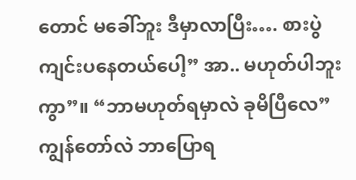တောင် မခေါ်ဘူး ဒီမှာလာပြီး…. စားပွဲကျင်းပနေတယ်ပေါ့” အာ.. မဟုတ်ပါဘူးကွာ”။ “ဘာမဟုတ်ရမှာလဲ ခုမိပြီလေ” ကျွန်တော်လဲ ဘာပြောရ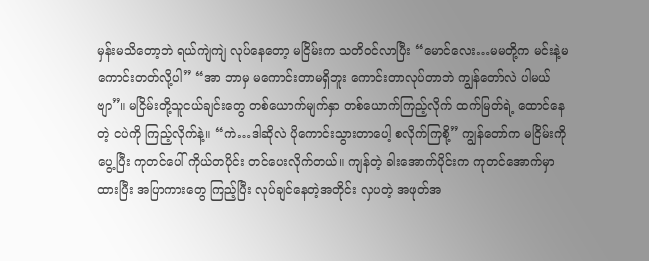မှန်းမသိတော့ဘဲ ရယ်ကျဲကျဲ လုပ်နေတော့ မငြိမ်းက သတိဝင်လာပြီး “မောင်လေး…မမတို့က မင်းနဲ့မကောင်းတတ်လို့ပါ” “အာ ဘာမှ မကောင်းတာမရှိဘူး ကောင်းတာလုပ်တာဘဲ ကျွန်တော်လဲ ပါမယ်ဗျာ”။ မငြိမ်းတို့သူငယ်ချင်းတွေ တစ်ယောက်မျက်နှာ တစ်ယောက်ကြည့်လိုက် ထက်မြတ်ရဲ့ ထောင်နေတဲ့ ငပဲကို ကြည့်လိုက်နဲ့။ “ကဲ…ဒါဆိုလဲ ပိုကောင်းသွားတာပေါ့ စလိုက်ကြစို့” ကျွန်တော်က မငြိမ်းကိုပွေ့ပြီး ကုတင်ပေါ် ကိုယ်တပိုင်း တင်ပေးလိုက်တယ်။ ကျန်တဲ့ ခါးအောက်ပိုင်းက ကုတင်အောက်မှာထားပြီး အပြာကားတွေ ကြည့်ပြီး လုပ်ချင်နေတဲ့အတိုင်း လှပတဲ့ အဖုတ်အ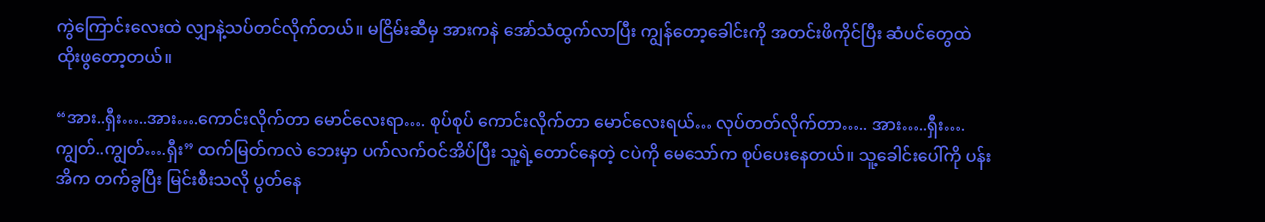ကွဲကြောင်းလေးထဲ လျှာနဲ့သပ်တင်လိုက်တယ်။ မငြိမ်းဆီမှ အားကနဲ အော်သံထွက်လာပြီး ကျွန်တော့ခေါင်းကို အတင်းဖိကိုင်ပြီး ဆံပင်တွေထဲ ထိုးဖွတော့တယ်။

“အား..ရှီး…..အား….ကောင်းလိုက်တာ မောင်လေးရာ…. စုပ်စုပ် ကောင်းလိုက်တာ မောင်လေးရယ်… လုပ်တတ်လိုက်တာ….. အား…..ရှီး….ကျွတ်..ကျွတ်….ရှီး” ထက်မြတ်ကလဲ ဘေးမှာ ပက်လက်ဝင်အိပ်ပြီး သူ့ရဲ့တောင်နေတဲ့ ငပဲကို မေသော်က စုပ်ပေးနေတယ်။ သူ့ခေါင်းပေါ်ကို ပန်းအိက တက်ခွပြီး မြင်းစီးသလို ပွတ်နေ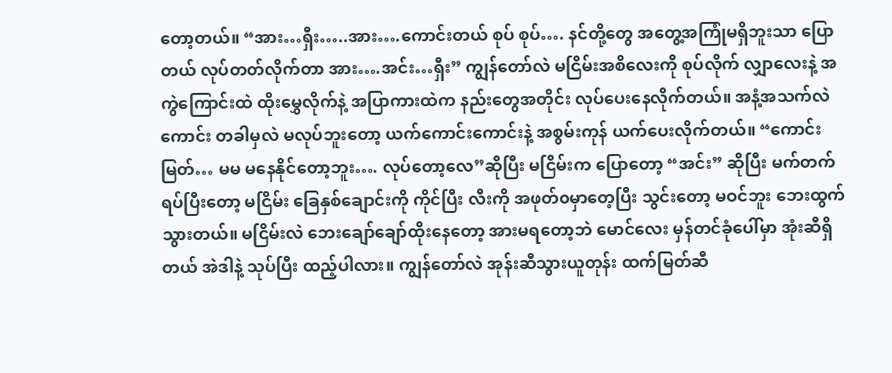တော့တယ်။ “အား…ရှီး…..အား….ကောင်းတယ် စုပ် စုပ်…. နင်တို့တွေ အတွေ့အကြုံမရှိဘူးသာ ပြောတယ် လုပ်တတ်လိုက်တာ အား….အင်း…ရှီး” ကျွန်တော်လဲ မငြိမ်းအစိလေးကို စုပ်လိုက် လျှာလေးနဲ့ အကွဲကြောင်းထဲ ထိုးမွှေလိုက်နဲ့ အပြာကားထဲက နည်းတွေအတိုင်း လုပ်ပေးနေလိုက်တယ်။ အနံ့အသက်လဲကောင်း တခါမှလဲ မလုပ်ဘူးတော့ ယက်ကောင်းကောင်းနဲ့ အစွမ်းကုန် ယက်ပေးလိုက်တယ်။ “ကောင်းမြတ်… မမ မနေနိုင်တော့ဘူး…. လုပ်တော့လေ”ဆိုပြီး မငြိမ်းက ပြောတော့ “အင်း” ဆိုပြီး မက်တက်ရပ်ပြီးတော့ မငြိမ်း ခြေနှစ်ချောင်းကို ကိုင်ပြီး လီးကို အဖုတ်၀မှာတေ့ပြီး သွင်းတော့ မဝင်ဘူး ဘေးထွက်သွားတယ်။ မငြိမ်းလဲ ဘေးချော်ချော်ထိုးနေတော့ အားမရတော့ဘဲ မောင်လေး မှန်တင်ခုံပေါ်မှာ အုံးဆီရှိတယ် အဲဒါနဲ့ သုပ်ပြီး ထည့်ပါလား။ ကျွန်တော်လဲ အုန်းဆီသွားယူတုန်း ထက်မြတ်ဆီ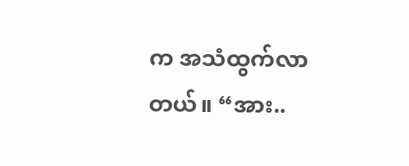က အသံထွက်လာတယ်။ “အား..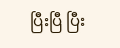ပြီးပြီ ပြီး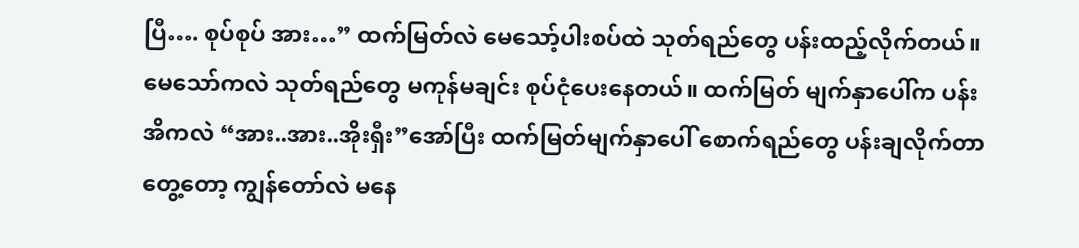ပြီ…. စုပ်စုပ် အား…” ထက်မြတ်လဲ မေသော့်ပါးစပ်ထဲ သုတ်ရည်တွေ ပန်းထည့်လိုက်တယ်။ မေသော်ကလဲ သုတ်ရည်တွေ မကုန်မချင်း စုပ်ငုံပေးနေတယ်။ ထက်မြတ် မျက်နှာပေါ်က ပန်းအိကလဲ “အား..အား..အိုးရှီး”အော်ပြီး ထက်မြတ်မျက်နှာပေါ် စောက်ရည်တွေ ပန်းချလိုက်တာ တွေ့တော့ ကျွန်တော်လဲ မနေ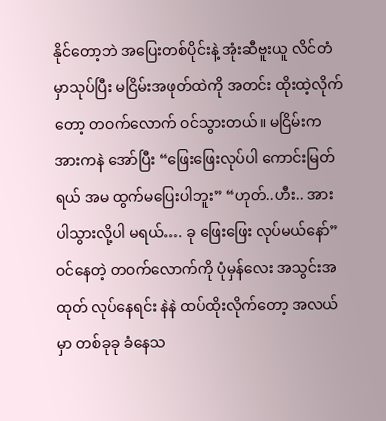နိုင်တော့ဘဲ အပြေးတစ်ပိုင်းနဲ့ အုံးဆီဗူးယူ လိင်တံမှာသုပ်ပြီး မငြိမ်းအဖုတ်ထဲကို အတင်း ထိုးထဲ့လိုက်တော့ တဝက်လောက် ဝင်သွားတယ်။ မငြိမ်းက အားကနဲ အော်ပြီး “ဖြေးဖြေးလုပ်ပါ ကောင်းမြတ်ရယ် အမ ထွက်မပြေးပါဘူး” “ဟုတ်..ဟီး.. အားပါသွားလို့ပါ မရယ်…. ခု ဖြေးဖြေး လုပ်မယ်နော်” ဝင်နေတဲ့ တဝက်လောက်ကို ပုံမှန်လေး အသွင်းအထုတ် လုပ်နေရင်း နဲနဲ ထပ်ထိုးလိုက်တော့ အလယ်မှာ တစ်ခုခု ခံနေသ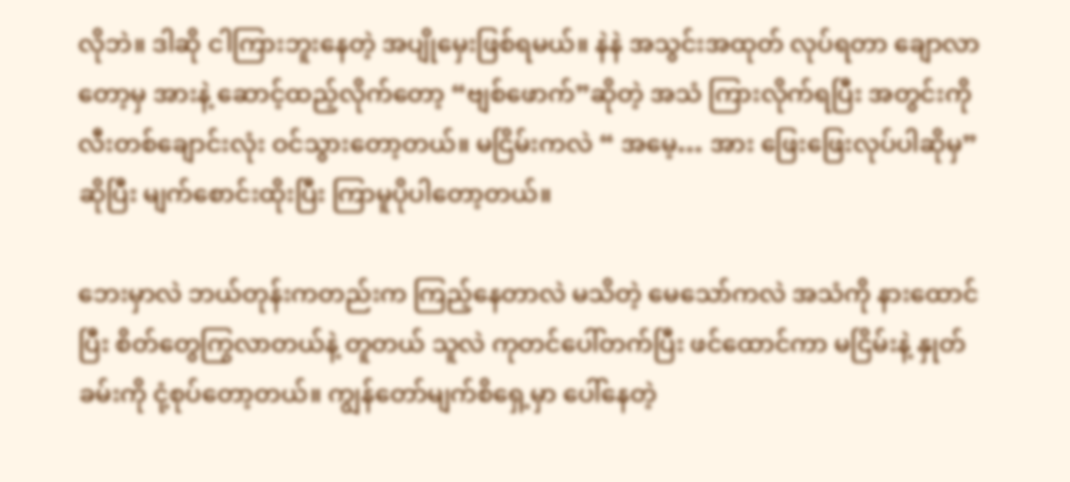လိုဘဲ။ ဒါဆို ငါကြားဘူးနေတဲ့ အပျိုမှေးဖြစ်ရမယ်။ နဲနဲ အသွင်းအထုတ် လုပ်ရတာ ချောလာတော့မှ အားနဲ့ ဆောင့်ထည့်လိုက်တော့ “ဗျစ်ဖောက်”ဆိုတဲ့ အသံ ကြားလိုက်ရပြီး အတွင်းကို လီးတစ်ချောင်းလုံး ဝင်သွားတော့တယ်။ မငြိမ်းကလဲ “ အမေ့… အား ဖြေးဖြေးလုပ်ပါဆိုမှ” ဆိုပြီး မျက်စောင်းထိုးပြီး ကြာမူပိုပါတော့တယ်။

ဘေးမှာလဲ ဘယ်တုန်းကတည်းက ကြည့်နေတာလဲ မသိတဲ့ မေသော်ကလဲ အသံကို နားထောင်ပြီး စိတ်တွေကြွလာတယ်နဲ့ တူတယ် သူလဲ ကုတင်ပေါ်တက်ပြီး ဖင်ထောင်ကာ မငြိမ်းနဲ့ နှုတ်ခမ်းကို ငုံ့စုပ်တော့တယ်။ ကျွန်တော်မျက်စိရှေ့မှာ ပေါ်နေတဲ့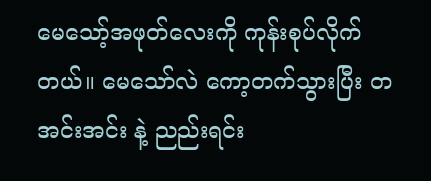မေသော့်အဖုတ်လေးကို ကုန်းစုပ်လိုက်တယ်။ မေသော်လဲ ကော့တက်သွားပြီး တအင်းအင်း နဲ့ ညည်းရင်း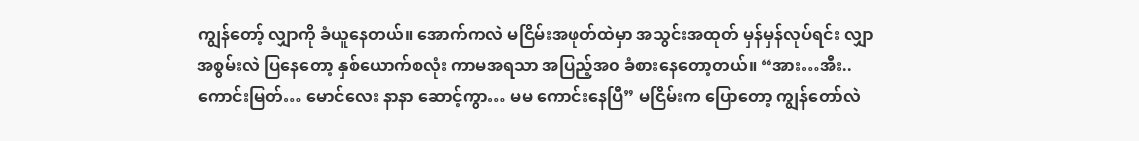ကျွန်တော့် လျှာကို ခံယူနေတယ်။ အောက်ကလဲ မငြိမ်းအဖုတ်ထဲမှာ အသွင်းအထုတ် မှန်မှန်လုပ်ရင်း လျှာအစွမ်းလဲ ပြနေတော့ နှစ်ယောက်စလုံး ကာမအရသာ အပြည့်အ၀ ခံစားနေတော့တယ်။ “အား…အီး.. ကောင်းမြတ်… မောင်လေး နာနာ ဆောင့်ကွာ… မမ ကောင်းနေပြီ” မငြိမ်းက ပြောတော့ ကျွန်တော်လဲ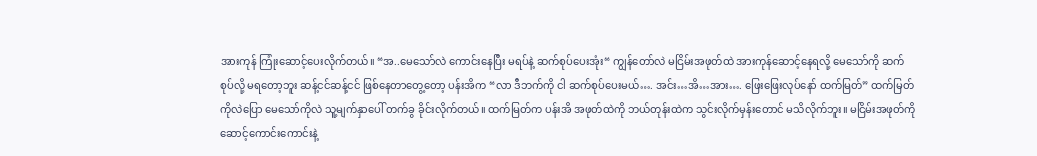အားကုန် ကြုံးဆောင့်ပေးလိုက်တယ်။ “အ..မေသော်လဲ ကောင်းနေပြီး မရပ်နဲ့ ဆက်စုပ်ပေးအုံး“ ကျွန်တော်လဲ မငြိမ်းအဖုတ်ထဲ အားကုန်ဆောင့်နေရလို့ မေသော်ကို ဆက်စုပ်လို့ မရတော့ဘူး ဆန့်ငင်ဆန့်ငင် ဖြစ်နေတာတွေ့တော့ ပန်းအိက “လာ ဒီဘက်ကို ငါ ဆက်စုပ်ပေးမယ်…. အင်း…အိ…အား…. ဖြေးဖြေးလုပ်နော် ထက်မြတ်” ထက်မြတ်ကိုလဲပြော မေသော်ကိုလဲ သူ့မျက်နှာပေါ် တက်ခွ ခိုင်းလိုက်တယ်။ ထက်မြတ်က ပန်းအိ အဖုတ်ထဲကို ဘယ်တုန်းထဲက သွင်းလိုက်မှန်းတောင် မသိလိုက်ဘူး။ မငြိမ်းအဖုတ်ကို ဆောင့်ကောင်းကောင်းနဲ့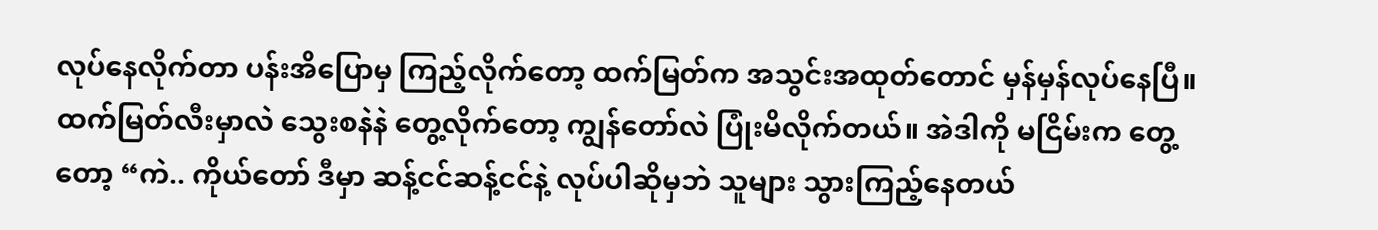လုပ်နေလိုက်တာ ပန်းအိပြောမှ ကြည့်လိုက်တော့ ထက်မြတ်က အသွင်းအထုတ်တောင် မှန်မှန်လုပ်နေပြီ။ ထက်မြတ်လီးမှာလဲ သွေးစနဲနဲ တွေ့လိုက်တော့ ကျွန်တော်လဲ ပြုံးမိလိုက်တယ်။ အဲဒါကို မငြိမ်းက တွေ့တော့ “ကဲ.. ကိုယ်တော် ဒီမှာ ဆန့်ငင်ဆန့်ငင်နဲ့ လုပ်ပါဆိုမှဘဲ သူများ သွားကြည့်နေတယ်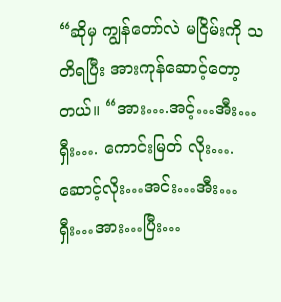“ဆိုမှ ကျွန်တော်လဲ မငြိမ်းကို သတိရပြီး အားကုန်ဆောင့်တော့တယ်။ “အား….အင့်…အီး…ရှီး…. ကောင်းမြတ် လိုး…. ဆောင့်လိုး…အင်း…အီး…ရှီး…အား…ပြီး…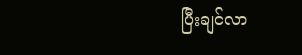ပြီးချင်လာ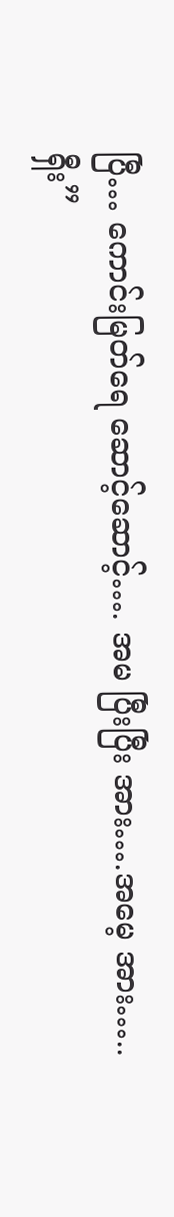ပြီ… ကောင်းမြတ်ရေ ဆောင့်ဆောင့်…. အမ ပြီးပြီး အား….အမေ့ အား…..ရှီး”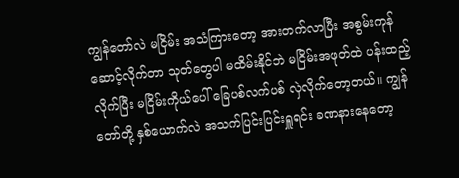ကျွန်တော်လဲ မငြိမ်း အသံကြားတော့ အားတက်လာပြီး အစွမ်းကုန် ဆောင့်လိုက်တာ သုတ်တွေပါ မထိမ်းနိုင်ဘဲ မငြိမ်းအဖုတ်ထဲ ပန်းထည့်လိုက်ပြီး မငြိမ်းကိုယ်ပေါ် ခြေပစ်လက်ပစ် လှဲလိုက်တော့တယ်။ ကျွန်တော်တို့ နှစ်ယောက်လဲ အသက်ပြင်းပြင်းရှူရင်း ခဏနားနေတော့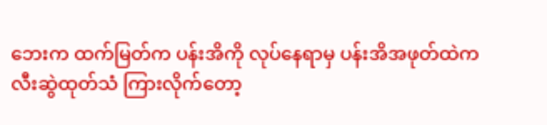ဘေးက ထက်မြတ်က ပန်းအိကို လုပ်နေရာမှ ပန်းအိအဖုတ်ထဲက လီးဆွဲထုတ်သံ ကြားလိုက်တော့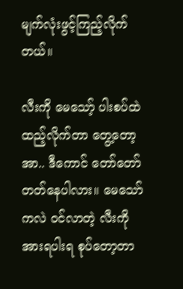မျက်လုံးဖွင့်ကြည့်လိုက်တယ်။

လီးကို မေသော့် ပါးစပ်ထဲ ထည့်လိုက်တာ တွေ့တော့ အာ.. ဒီကောင် တော်တော် တတ်နေပါလား။ မေသော်ကလဲ ဝင်လာတဲ့ လီးကို အားရပါးရ စုပ်တော့တာ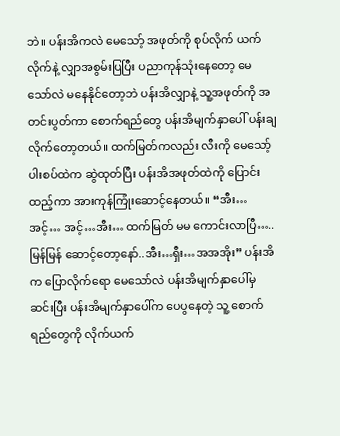ဘဲ။ ပန်းအိကလဲ မေသော့် အဖုတ်ကို စုပ်လိုက် ယက်လိုက်နဲ့ လျှာအစွမ်းပြပြီး ပညာကုန်သုံးနေတော့ မေသော်လဲ မနေနိုင်တော့ဘဲ ပန်းအိလျှာနဲ့ သူ့အဖုတ်ကို အတင်းပွတ်ကာ စောက်ရည်တွေ ပန်းအိမျက်နှာပေါ် ပန်းချလိုက်တော့တယ်။ ထက်မြတ်ကလည်း လီးကို မေသော့်ပါးစပ်ထဲက ဆွဲထုတ်ပြီး ပန်းအိအဖုတ်ထဲကို ပြောင်းထည့်ကာ အားကုန်ကြုံး‌ဆောင့်နေတယ်။ “အီး…အင့်… အင့်…အီး… ထက်မြတ် မမ ကောင်းလာပြီ….. မြန်မြန် ဆောင့်တော့နော်..အီး…ရှီး…အအအိုး” ပန်းအိက ပြောလိုက်ရော မေသော်လဲ ပန်းအိမျက်နှာပေါ်မှ ဆင်းပြီး ပန်းအိမျက်နှာပေါ်က ပေပွနေတဲ့ သူ့ စောက်ရည်တွေကို လိုက်ယက်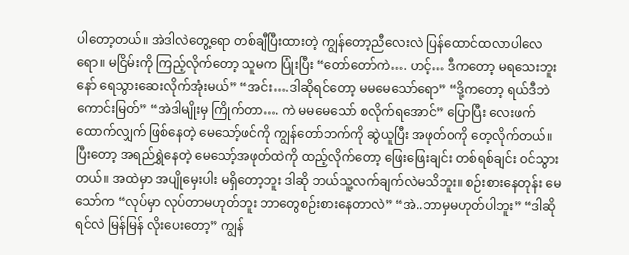ပါတော့တယ်။ အဲဒါလဲတွေ့ရော တစ်ချီပြီးထားတဲ့ ကျွန်တော့ညီလေးလဲ ပြန်ထောင်ထလာပါလေရော။ မငြိမ်းကို ကြည့်လိုက်တော့ သူမက ပြုံးပြီး “တော်တော်ကဲ…. ဟင့်… ဒီကတော့ မရသေးဘူးနော် ရေသွားဆေးလိုက်အုံးမယ်” “အင်း….ဒါဆိုရင်တော့ မမမေသော်ရော” “ဒို့ကတော့ ရယ်ဒီဘဲ ကောင်းမြတ်” “အဲဒါမျိုးမှ ကြိုက်တာ…. ကဲ မမမေသော် စလိုက်ရအောင်” ပြောပြီး လေးဖက်ထောက်လျှက် ဖြစ်နေတဲ့ မေသော့်ဖင်ကို ကျွန်တော်ဘက်ကို ဆွဲယူပြီး အဖုတ်၀ကို တေ့လိုက်တယ်။ ပြီးတော့ အရည်ရွှဲနေတဲ့ မေသော့်အဖုတ်ထဲကို ထည့်လိုက်တော့ ဖြေးဖြေးချင်း တစ်ရစ်ချင်း ဝင်သွားတယ်။ အထဲမှာ အပျိုမှေးပါး မရှိတော့ဘူး ဒါဆို ဘယ်သူ့လက်ချက်လဲမသိဘူး။ စဉ်းစားနေတုန်း မေသော်က “လုပ်မှာ လုပ်တာမဟုတ်ဘူး ဘာတွေစဉ်းစားနေတာလဲ” “အဲ..ဘာမှမဟုတ်ပါဘူး” “ဒါဆိုရင်လဲ မြန်မြန် လိုးပေးတော့” ကျွန်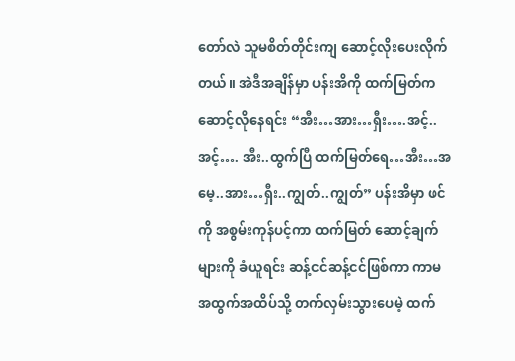တော်လဲ သူမစိတ်တိုင်းကျ ဆောင့်လိုးပေးလိုက်တယ်။ အဲဒီအချိန်မှာ ပန်းအိကို ထက်မြတ်က ဆောင့်လိုနေရင်း “အီး…အား…ရှီး….အင့်..အင့်…. အီး..ထွက်ပြီ ထက်မြတ်ရေ…အီး…အမေ့..အား…ရှီး..ကျွတ်..ကျွတ်” ပန်းအိမှာ ဖင်ကို အစွမ်းကုန်ပင့်ကာ ထက်မြတ် ဆောင့်ချက်များကို ခံယူရင်း ဆန့်ငင်ဆန့်ငင်ဖြစ်ကာ ကာမ အထွက်အထိပ်သို့ တက်လှမ်းသွားပေမဲ့ ထက်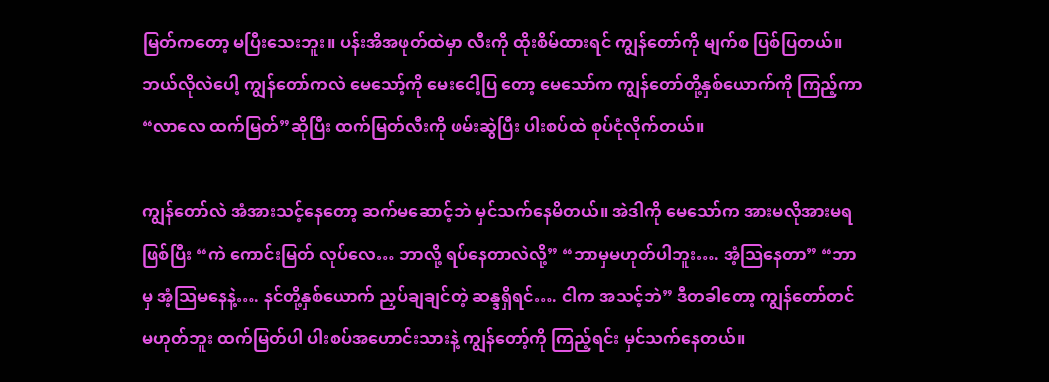မြတ်ကတော့ မပြီးသေးဘူး။ ပန်းအိအဖုတ်ထဲမှာ လီးကို ထိုးစိမ်ထားရင် ကျွန်တော်ကို မျက်စ ပြစ်ပြတယ်။ ဘယ်လိုလဲပေါ့ ကျွန်တော်ကလဲ မေသော့်ကို မေးငေါ့ပြ တော့ မေသော်က ကျွန်တော်တို့နှစ်ယောက်ကို ကြည့်ကာ “လာလေ ထက်မြတ်”ဆိုပြီး ထက်မြတ်လီးကို ဖမ်းဆွဲပြီး ပါးစပ်ထဲ စုပ်ငုံလိုက်တယ်။

ကျွန်တော်လဲ အံအားသင့်နေတော့ ဆက်မဆောင့်ဘဲ မှင်သက်နေမိတယ်။ အဲဒါကို မေသော်က အားမလိုအားမရ ဖြစ်ပြီး “ကဲ ကောင်းမြတ် လုပ်လေ… ဘာလို့ ရပ်နေတာလဲလို့” “ဘာမှမဟုတ်ပါဘူး…. အံ့သြနေတာ” “ဘာမှ အံ့သြမနေနဲ့…. နင်တို့နှစ်ယောက် ညှပ်ချချင်တဲ့ ဆန္ဒရှိရင်…. ငါက အသင့်ဘဲ” ဒီတခါတော့ ကျွန်တော်တင် မဟုတ်ဘူး ထက်မြတ်ပါ ပါးစပ်အဟောင်းသားနဲ့ ကျွန်တော့်ကို ကြည့်ရင်း မှင်သက်နေတယ်။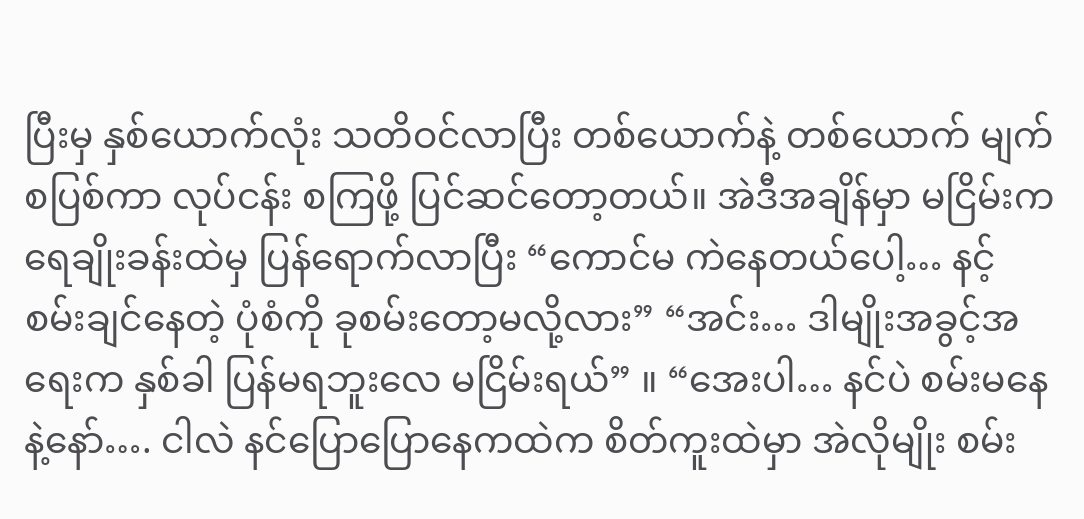ပြီးမှ နှစ်ယောက်လုံး သတိဝင်လာပြီး တစ်ယောက်နဲ့ တစ်ယောက် မျက်စပြစ်ကာ လုပ်ငန်း စကြဖို့ ပြင်ဆင်တော့တယ်။ အဲဒီအချိန်မှာ မငြိမ်းက ရေချိုးခန်းထဲမှ ပြန်ရောက်လာပြီး “ကောင်မ ကဲနေတယ်ပေါ့… နင့် စမ်းချင်နေတဲ့ ပုံစံကို ခုစမ်းတော့မလို့လား” “အင်း… ဒါမျိုးအခွင့်အရေးက နှစ်ခါ ပြန်မရဘူးလေ မငြိမ်းရယ်” ။ “အေးပါ… နင်ပဲ စမ်းမနေနဲ့နော်…. ငါလဲ နင်ပြောပြောနေကထဲက စိတ်ကူးထဲမှာ အဲလိုမျိုး စမ်း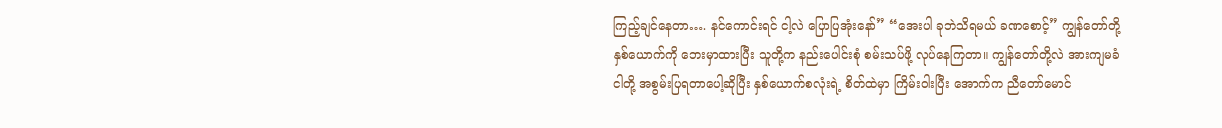ကြည့်ချင်နေတာ…. နင်ကောင်းရင် ငါ့လဲ ပြောပြအုံးနော်” “အေးပါ ခုဘဲသိရမယ် ခဏစောင့်” ကျွန်တော်တို့ နှစ်ယောက်ကို ဘေးမှာထားပြီး သူတို့က နည်းပေါင်းစုံ စမ်းသပ်ဖို့ လုပ်နေကြတာ။ ကျွန်တော်တို့လဲ အားကျမခံ ငါတို့ အစွမ်းပြရတာပေါ့ဆိုပြီး နှစ်ယောက်စလုံးရဲ့ စိတ်ထဲမှာ ကြိမ်းဝါးပြီး အောက်က ညီတော်မောင်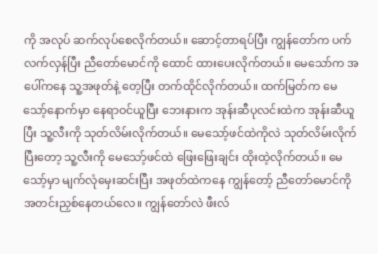ကို အလုပ် ဆက်လုပ်စေလိုက်တယ်။ ဆောင့်တာရပ်ပြီး ကျွန်တော်က ပက်လက်လှန်ပြီး ညီတော်မောင်ကို ထောင် ထားပေးလိုက်တယ်။ မေသော်က အပေါ်ကနေ သူ့အဖုတ်နဲ့ တေ့ပြီး တက်ထိုင်လိုက်တယ်။ ထက်မြတ်က မေသော့်နောက်မှာ နေရာဝင်ယူပြီး ဘေးနားက အုန်းဆီပုလင်းထဲက အုန်းဆီယူပြီး သူ့လီးကို သုတ်လိမ်းလိုက်တယ်။ မေသော့်ဖင်ထဲကိုလဲ သုတ်လိမ်းလိုက်ပြီးတော့ သူ့လီးကို မေသော့်ဖင်ထဲ ဖြေးဖြေးချင်း ထိုးထဲ့လိုက်တယ်။ မေသော့်မှာ မျက်လုံမှေးဆင်းပြီး အဖုတ်ထဲကနေ ကျွန်တော့် ညီတော်မောင်ကို အတင်းညှစ်နေတယ်လေ။ ကျွန်တော်လဲ ဖီးလ်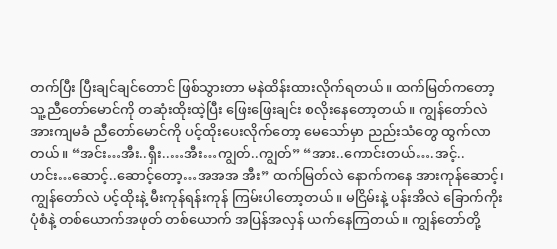တက်ပြီး ပြီးချင်ချင်တောင် ဖြစ်သွားတာ မနဲထိန်းထားလိုက်ရတယ်။ ထက်မြတ်ကတော့ သူ့ညီတော်မောင်ကို တဆုံးထိုးထဲ့ပြီး ဖြေးဖြေးချင်း စလိုးနေတော့တယ်။ ကျွန်တော်လဲ အားကျမခံ ညီတော်မောင်ကို ပင့်ထိုးပေးလိုက်တော့ မေသော်မှာ ညည်းသံတွေ ထွက်လာတယ်။ “အင်း…အီး..ရှီး..…အီး…ကျွတ်..ကျွတ်” “အား..ကောင်းတယ်….အင့်..ဟင်း…ဆောင့်..ဆောင့်တော့…အအအ အီး” ထက်မြတ်လဲ နောက်ကနေ အားကုန်ဆောင့်၊ ကျွန်တော်လဲ ပင့်ထိုးနဲ့ မီးကုန်ရန်းကုန် ကြမ်းပါတော့တယ်။ မငြိမ်းနဲ့ ပန်းအိလဲ ခြောက်ကိုး ပုံစံနဲ့ တစ်ယောက်အဖုတ် တစ်ယောက် အပြန်အလှန် ယက်နေကြတယ်။ ကျွန်တော်တို့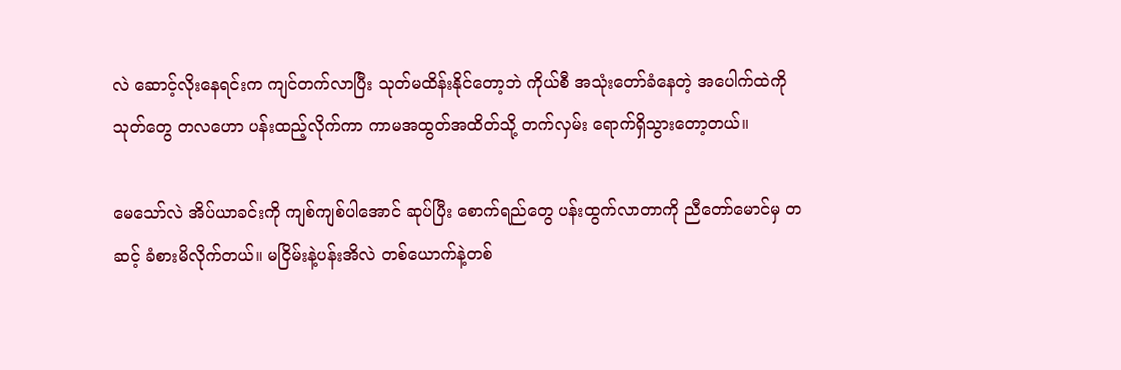လဲ ‌ဆောင့်လိုးနေရင်းက ကျင်တက်လာပြီး သုတ်မထိန်းနိုင်တော့ဘဲ ကိုယ်စီ အသုံးတော်ခံနေတဲ့ အပေါက်ထဲကို သုတ်တွေ တလဟော ပန်းထည့်လိုက်ကာ ကာမအထွတ်အထိတ်သို့ တက်လှမ်း ရောက်ရှိသွားတော့တယ်။

မေသော်လဲ အိပ်ယာခင်းကို ကျစ်ကျစ်ပါအောင် ဆုပ်ပြီး စောက်ရည်တွေ ပန်းထွက်လာတာကို ညီတော်မောင်မှ တဆင့် ခံစားမိလိုက်တယ်။ မငြိမ်းနဲ့ပန်းအိလဲ တစ်ယောက်နဲ့တစ်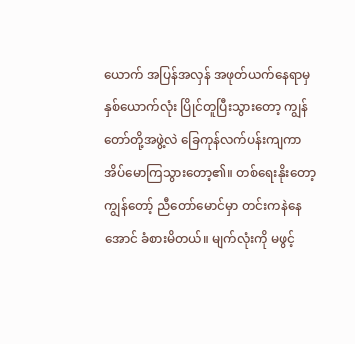ယောက် အပြန်အလှန် အဖုတ်ယက်နေရာမှ နှစ်ယောက်လုံး ပြိုင်တူပြီးသွားတော့ ကျွန်တော်တို့အဖွဲ့လဲ ခြေကုန်လက်ပန်းကျကာ အိပ်မောကြသွားတော့၏။ တစ်ရေးနိုးတော့ ကျွန်တော့် ညီတော်မောင်မှာ တင်းကနဲနေအောင် ခံစားမိတယ်။ မျက်လုံးကို မဖွင့်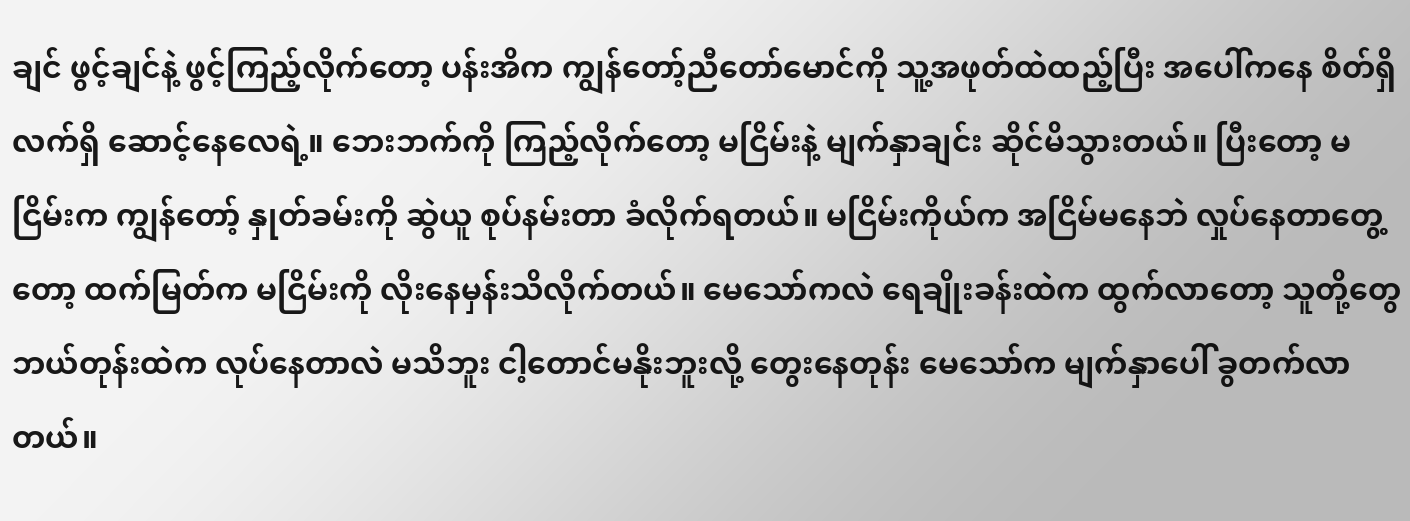ချင် ဖွင့်ချင်နဲ့ ဖွင့်ကြည့်လိုက်တော့ ပန်းအိက ကျွန်တော့်ညီတော်မောင်ကို သူ့အဖုတ်ထဲထည့်ပြီး အပေါ်ကနေ စိတ်ရှိလက်ရှိ ဆောင့်နေလေရဲ့။ ဘေးဘက်ကို ကြည့်လိုက်တော့ မငြိမ်းနဲ့ မျက်နှာချင်း ဆိုင်မိသွားတယ်။ ပြီးတော့ မငြိမ်းက ကျွန်တော့် နှုတ်ခမ်းကို ဆွဲယူ စုပ်နမ်းတာ ခံလိုက်ရတယ်။ မငြိမ်းကိုယ်က အငြိမ်မနေဘဲ လှုပ်နေတာတွေ့တော့ ထက်မြတ်က မငြိမ်းကို လိုးနေမှန်းသိလိုက်တယ်။ မေသော်ကလဲ ရေချိုးခန်းထဲက ထွက်လာတော့ သူတို့တွေ ဘယ်တုန်းထဲက လုပ်နေတာလဲ မသိဘူး ငါ့တောင်မနိုးဘူးလို့ တွေးနေတုန်း မေသော်က မျက်နှာပေါ် ခွတက်လာတယ်။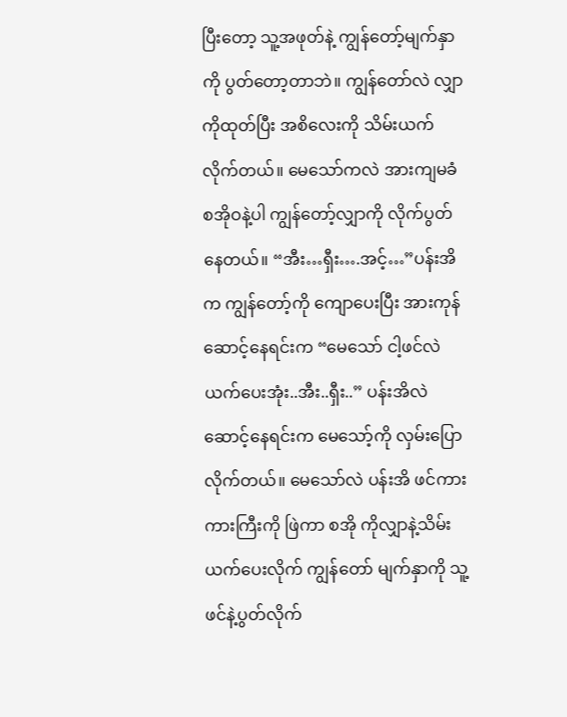ပြီးတော့ သူ့အဖုတ်နဲ့ ကျွန်တော့်မျက်နှာကို ပွတ်တော့တာဘဲ။ ကျွန်တော်လဲ လျှာကိုထုတ်ပြီး အစိလေးကို သိမ်းယက်လိုက်တယ်။ မေသော်ကလဲ အားကျမခံ စအိုဝနဲ့ပါ ကျွန်တော့်လျှာကို လိုက်ပွတ်နေတယ်။ “အီး…ရှီး….အင့်…”ပန်းအိက ကျွန်တော့်ကို ကျောပေးပြီး အားကုန်ဆောင့်နေရင်းက “မေသော် ငါ့ဖင်လဲ ယက်ပေးအုံး..အီး..ရှီး..” ပန်းအိလဲ ဆောင့်နေရင်းက မေသော့်ကို လှမ်းပြောလိုက်တယ်။ မေသော်လဲ ပန်းအိ ဖင်ကားကားကြီးကို ဖြဲကာ စအို ကိုလျှာနဲ့သိမ်းယက်ပေးလိုက် ကျွန်တော် မျက်နှာကို သူ့ဖင်နဲ့ပွတ်လိုက်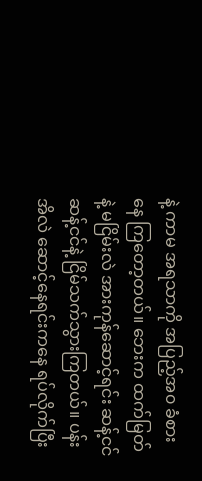နဲ့ ကာမ အရသာကို အပြည့်အ၀ ခံစားနေ ကြတော့တယ်။ ဘေးက ထက်မြတ်နဲ့ မငြိမ်းလဲ အားကုန်‌ဆောင့်ရင်း ဆန့်ငင်ဆန့်ငင်နဲ့ ငြိမ်သက်သွားကြတယ်။ ပန်းအိလဲ ဆောင့်နေရင်းကနေ ရပ်လိုက်ပြီး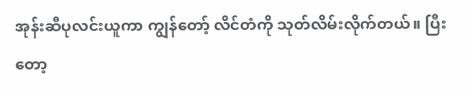အုန်းဆီပုလင်းယူကာ ကျွန်တော့် လိင်တံကို သုတ်လိမ်းလိုက်တယ်။ ပြီးတော့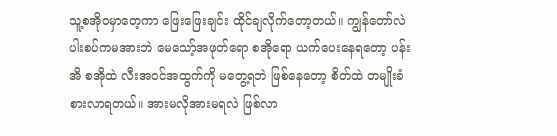သူ့စအိုဝမှာတေ့ကာ ဖြေးဖြေးချင်း ထိုင်ချလိုက်တော့တယ်။ ကျွန်တော်လဲ ပါးစပ်ကမအားဘဲ မေသော့်အဖုတ်ရော စအိုရော ယက်ပေးနေရတော့ ပန်းအိ စအိုထဲ လီးအဝင်အထွက်ကို မတွေ့ရဘဲ ဖြစ်နေတော့ စိတ်ထဲ တမျိုးခံစားလာရတယ်။ အားမလိုအားမရလဲ ဖြစ်လာ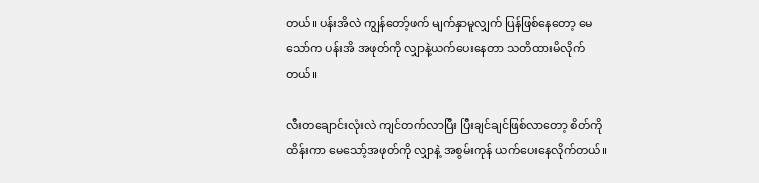တယ်။ ပန်းအိလဲ ကျွန်တော့်ဖက် မျက်နှာမူလျှက် ပြန်ဖြစ်နေတော့ မေသော်က ပန်းအိ အဖုတ်ကို လျှာနဲ့ယက်ပေးနေတာ သတိထားမိလိုက်တယ်။

လီးတချောင်းလုံးလဲ ကျင်တက်လာပြီး ပြီးချင်ချင်ဖြစ်လာတော့ စိတ်ကိုထိန်းကာ မေသော့်အဖုတ်ကို လျှာနဲ့ အစွမ်းကုန် ယက်ပေးနေလိုက်တယ်။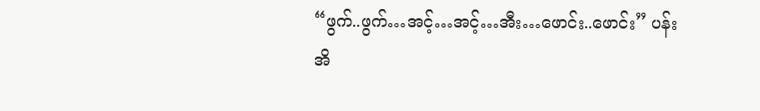“ဖွက်..ဖွက်…အင့်…အင့်…အီး…ဖောင်း..ဖောင်း” ပန်းအိ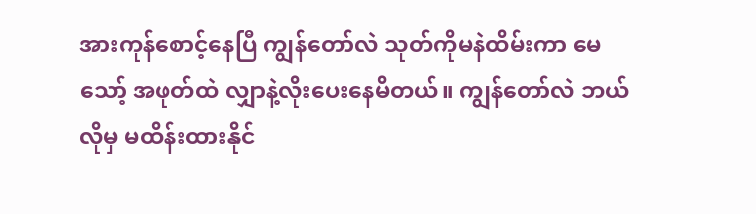အားကုန်စောင့်နေပြီ ကျွန်တော်လဲ သုတ်ကိုမနဲထိမ်းကာ မေသော့် အဖုတ်ထဲ လျှာနဲ့လိုးပေးနေမိတယ်။ ကျွန်တော်လဲ ဘယ်လိုမှ မထိန်းထားနိုင်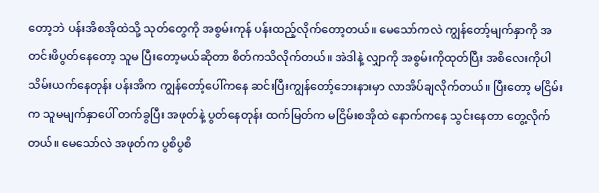တော့ဘဲ ပန်းအိစအိုထဲသို့ သုတ်တွေကို အစွမ်းကုန် ပန်းထည့်လိုက်တော့တယ်။ မေသော်ကလဲ ကျွန်တော့်မျက်နှာကို အတင်းဖိပွတ်နေတော့ သူမ ပြီးတော့မယ်ဆိုတာ စိတ်ကသိလိုက်တယ်။ အဲဒါနဲ့ လျှာကို အစွမ်းကိုထုတ်ပြီး အစိလေးကိုပါ သိမ်းယက်နေတုန်း ပန်းအိက ကျွန်တော့်ပေါ်ကနေ ဆင်းပြီးကျွန်တော့်ဘေးနားမှာ လာအိပ်ချလိုက်တယ်။ ပြီးတော့ မငြိမ်းက သူမမျက်နှာပေါ် တက်ခွပြီး အဖုတ်နဲ့ ပွတ်နေတုန်း ထက်မြတ်က မငြိမ်းစအိုထဲ နောက်ကနေ သွင်းနေတာ တွေ့လိုက်တယ်။ မေသော်လဲ အဖုတ်က ပွစိပွစိ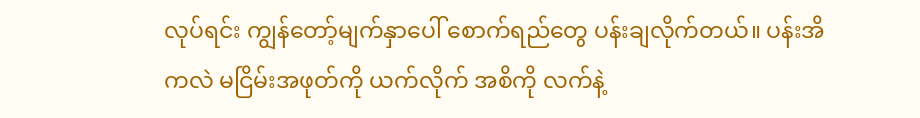လုပ်ရင်း ကျွန်တော့်မျက်နှာပေါ် စောက်ရည်တွေ ပန်းချလိုက်တယ်။ ပန်းအိကလဲ မငြိမ်းအဖုတ်ကို ယက်လိုက် အစိကို လက်နဲ့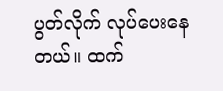ပွတ်လိုက် လုပ်ပေးနေတယ်။ ထက်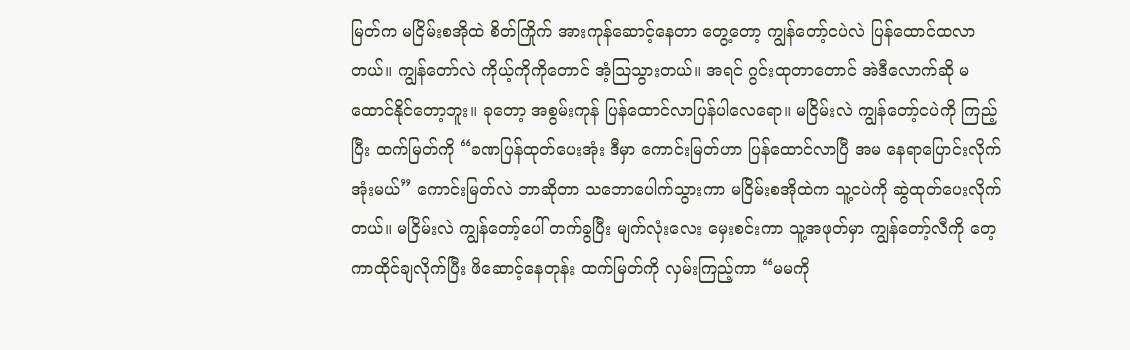မြတ်က မငြိမ်းစအိုထဲ စိတ်ကြိုက် အားကုန်ဆောင့်နေတာ တွေ့တော့ ကျွန်တော့်ငပဲလဲ ပြန်ထောင်ထလာတယ်။ ကျွန်တော်လဲ ကိုယ့်ကိုကိုတောင် အံ့သြသွားတယ်။ အရင် ဂွင်းထုတာတောင် အဲဒီလောက်ဆို မထောင်နိုင်တော့ဘူး။ ခုတော့ အစွမ်းကုန် ပြန်ထောင်လာပြန်ပါလေရော။ မငြိမ်းလဲ ကျွန်တော့်ငပဲကို ကြည့်ပြီး ထက်မြတ်ကို “ခဏပြန်ထုတ်ပေးအုံး ဒီမှာ ကောင်းမြတ်ဟာ ပြန်ထောင်လာပြီ အမ နေရာပြောင်းလိုက်အုံးမယ်” ကောင်းမြတ်လဲ ဘာဆိုတာ သဘောပေါက်သွားကာ မငြိမ်းစအိုထဲက သူ့ငပဲကို ဆွဲထုတ်ပေးလိုက်တယ်။ မငြိမ်းလဲ ကျွန်တော့်ပေါ် တက်ခွပြီး မျက်လုံးလေး မှေးစင်းကာ သူ့အဖုတ်မှာ ကျွန်တော့်လီကို တေ့ကာထိုင်ချလိုက်ပြီး ဖိဆောင့်နေတုန်း ထက်မြတ်ကို လှမ်းကြည့်ကာ “မမကို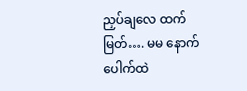ညှပ်ချလေ ထက်မြတ်…. မမ နောက်ပေါက်ထဲ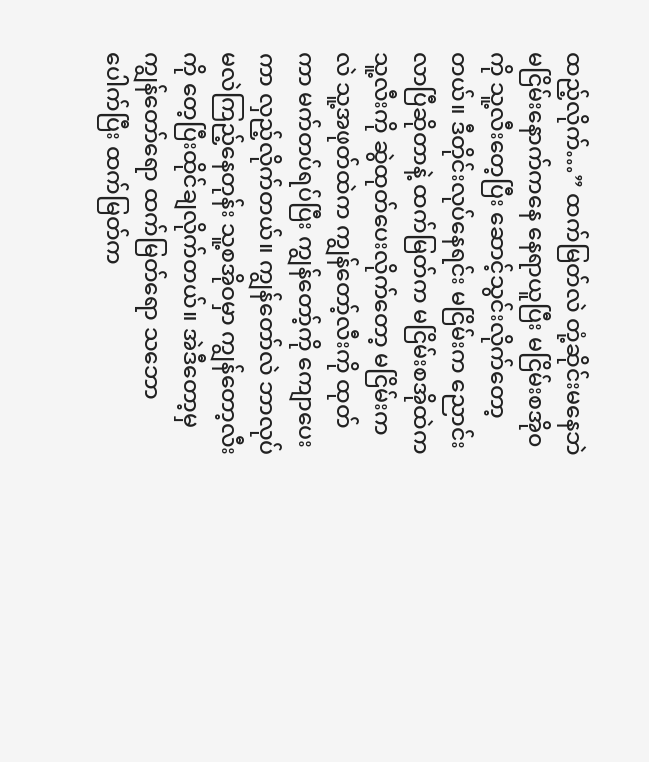ထည့်လိုက်…” ထက်မြတ်လဲ တုံ့ဆိုင်းမနေဘဲ မငြိမ်းနောက်ကနေ နေရာယူပြီး မငြိမ်းစအို၀ကို သူ့လီးတေ့ပြီး ဆောင့်သွင်းလိုက်တော့တယ်။ ဒီတိုင်းလုပ်နေရင်း မငြိမ်းက ညောင်းလာပြီဆိုတာနဲ့ ထက်မြတ်က မငြိမ်းစအိုထဲက သူ့လီးကို ဆွဲထုတ်ပေးလိုက်တော့ မငြိမ်းကလဲ သူ့အဖုတ်ထဲက ကျွန်တော့်လီးကို ထုတ်ကာ မက်တပ်ရပ်ပြီး ကျွန်တော့်ကို ကျောပေးကာ လှည့်လိုက်တယ်။ ကျွန်တော်လဲ ဘာလုပ်မလဲကြည့်နေတုန်း သူ့စအိုဝမှာ ကျွန်တော့လီးကို တေ့ပြီးထိုင်ချလိုက်တယ်။ အဲဒီတော့မှ ကျွန်တော်ရော ထက်မြတ်ရော သဘောပေါက်ပြီး ထက်မြတ်က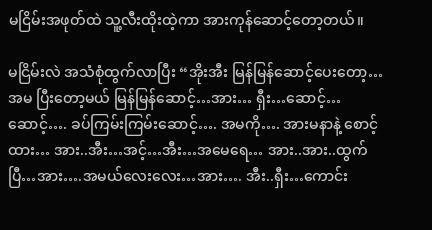မငြိမ်းအဖုတ်ထဲ သူ့လီးထိုးထဲ့ကာ အားကုန်ဆောင့်တော့တယ်။

မငြိမ်းလဲ အသံစုံထွက်လာပြီး “အိုးအီး မြန်မြန်ဆောင့်ပေးတော့… အမ ပြီးတော့မယ် မြန်မြန်ဆောင့်…အား… ရှီး…ဆောင့်… ဆောင့်…. ခပ်ကြမ်းကြမ်းဆောင့်…. အမကို…. အားမနာနဲ့ စောင့်ထား… အား..အီး…အင့်…အီး…အမေရေ… အား..အား..ထွက်ပြီ…အား….အမယ်လေးလေး…အား…. အီး..ရှီး…ကောင်း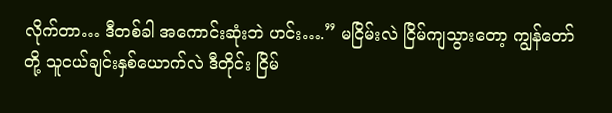လိုက်တာ… ဒီတစ်ခါ အကောင်းဆုံးဘဲ ဟင်း….” မငြိမ်းလဲ ငြိမ်ကျသွားတော့ ကျွန်တော်တို့ သူငယ်ချင်းနှစ်ယောက်လဲ ဒီတိုင်း ငြိမ်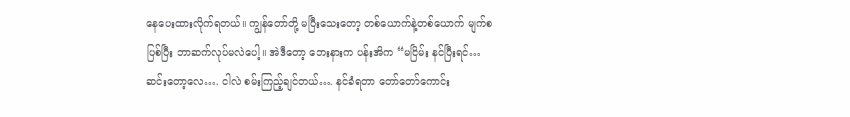နေပေးထားလိုက်ရတယ်။ ကျွန်တော်တို့ မပြီးသေးတော့ တစ်ယောက်နဲ့တစ်ယောက် မျက်စပြစ်ပြီး ဘာဆက်လုပ်မလဲပေါ့။ အဲဒီတော့ ဘေးနားက ပန်းအိက “မငြိမ်း နင်ပြီးရင်… ဆင်းတော့လေ…. ငါလဲ စမ်းကြည့်ချင်တယ်…. နင်ခံရတာ တော်တော်ကောင်း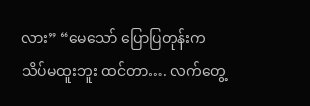လား” “မေသော် ပြောပြတုန်းက သိပ်မထူးဘူး ထင်တာ…. လက်တွေ့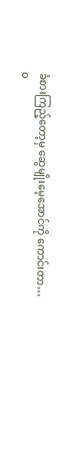ခံစားကြည့်တော့မှ ဆွေမျိုးမေ့အောင်ကို ကောင်းတာ… ဝ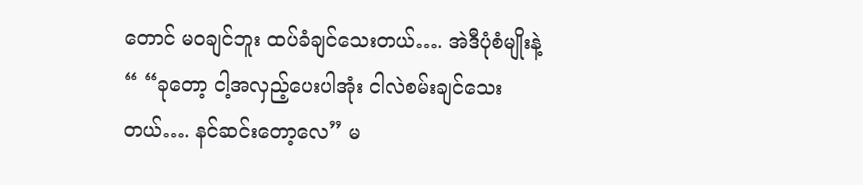တောင် မဝချင်ဘူး ထပ်ခံချင်သေးတယ်…. အဲဒီပုံစံမျိုးနဲ့“ “ခုတော့ ငါ့အလှည့်ပေးပါအုံး ငါလဲစမ်းချင်သေးတယ်…. နင်ဆင်းတော့လေ” မ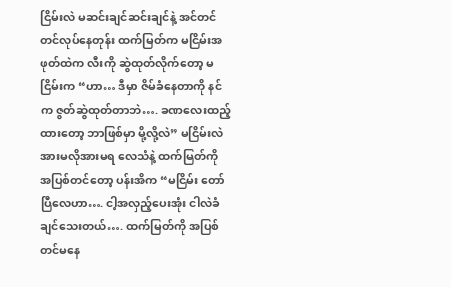ငြိမ်းလဲ မဆင်းချင်ဆင်းချင်နဲ့ အင်တင်တင်လုပ်နေတုန်း ထက်မြတ်က မငြိမ်းအဖုတ်ထဲက လီးကို ဆွဲထုတ်လိုက်တော့ မငြိမ်းက “ဟာ… ဒီမှာ ဇိမ်ခံနေတာကို နင်က ဇွတ်ဆွဲထုတ်တာဘဲ…. ခဏလေးထည့်ထားတော့ ဘာဖြစ်မှာ မို့လို့လဲ” မငြိမ်းလဲ အားမလိုအားမရ လေသံနဲ့ ထက်မြတ်ကို အပြစ်တင်တော့ ပန်းအိက “မငြိမ်း တော်ပြီလေဟာ…. ငါ့အလှည့်ပေးအုံး ငါလဲခံချင်သေးတယ်…. ထက်မြတ်ကို အပြစ်တင်မနေ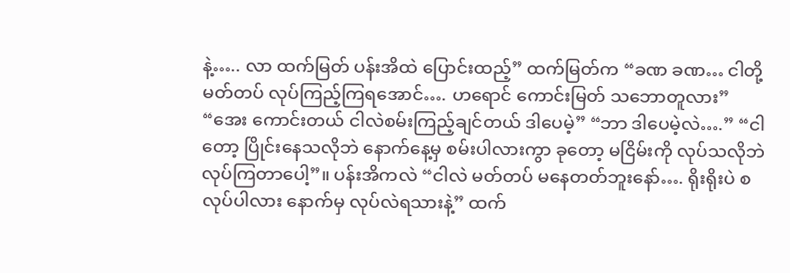နဲ့….. လာ ထက်မြတ် ပန်းအိထဲ ပြောင်းထည့်” ထက်မြတ်က “ခဏ ခဏ… ငါတို့ မတ်တပ် လုပ်ကြည့်ကြရအောင်…. ဟရောင် ကောင်းမြတ် သဘောတူလား” “အေး ကောင်းတယ် ငါလဲစမ်းကြည့်ချင်တယ် ဒါပေမဲ့” “ဘာ ဒါပေမဲ့လဲ….” “ငါတော့ ပြိုင်းနေသလိုဘဲ နောက်နေ့မှ စမ်းပါလားကွာ ခုတော့ မငြိမ်းကို လုပ်သလိုဘဲ လုပ်ကြတာပေါ့”။ ပန်းအိကလဲ “ငါလဲ မတ်တပ် မနေတတ်ဘူးနော်…. ရိုးရိုးပဲ စလုပ်ပါလား နောက်မှ လုပ်လဲရသားနဲ့” ထက်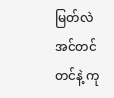မြတ်လဲ အင်တင်တင်နဲ့ ကု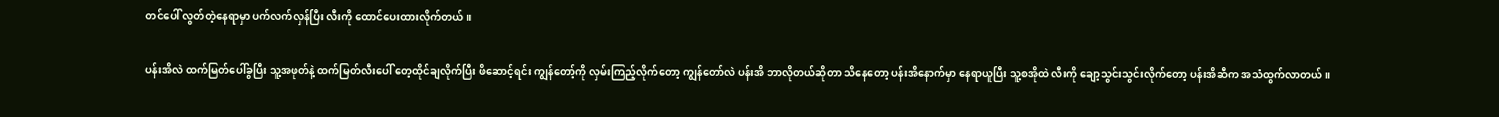တင်ပေါ် လွတ်တဲ့နေရာမှာ ပက်လက်လှန်ပြီး လီးကို ထောင်ပေးထားလိုက်တယ်။

ပန်းအိလဲ ထက်မြတ်ပေါ်ခွပြီး သူ့အဖုတ်နဲ့ ထက်မြတ်လီးပေါ် တေ့ထိုင်ချလိုက်ပြီး ဖိ‌ဆောင့်ရင်း ကျွန်တော့်ကို လှမ်းကြည့်လိုက်တော့ ကျွန်တော်လဲ ပန်းအိ ဘာလိုတယ်ဆိုတာ သိနေတော့ ပန်းအိနောက်မှာ နေရာယူပြီး သူ့စအိုထဲ လီးကို ချော့သွင်းသွင်းလိုက်တော့ ပန်းအိဆီက အသံထွက်လာတယ်။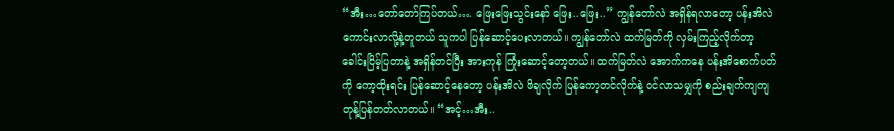“အီး…တော်တော်ကြပ်တယ်…. ဖြေးဖြေးသွင်းနော် ဖြေး..ဖြေး..” ကျွန်တော်လဲ အရှိန်ရလာတော့ ပန်းအိလဲ ကောင်းလာလို့နဲ့တူတယ် သူကပါ ပြန်ဆောင့်ပေးလာတယ်။ ကျွန်တော်လဲ ထက်မြတ်ကို လှမ်းကြည့်လိုက်တာ့ ခေါင်းငြိမ့်ပြတာနဲ့ အရှိန်တင်ပြီး အားကုန် ကြုံးဆောင့်တော့တယ်။ ထက်မြတ်လဲ အောက်ကနေ ပန်းအိစောက်ပတ်ကို ကော့ထိုးရင်း ပြန်ဆောင့်နေတော့ ပန်းအိလဲ ဖိချလိုက် ပြန်ကော့တင်လိုက်နဲ့ ဝင်လာသမျှကို စည်းချက်ကျကျ တုန့်ပြန်တတ်လာတယ်။ “အင့်…အီး..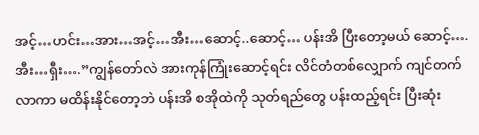အင့်…ဟင်း…အား…အင့်…အီး…ဆောင့်..ဆောင့်… ပန်းအိ ပြီးတော့မယ် ‌ဆောင့်….အီး…ရှီး….”ကျွန်တော်လဲ အားကုန်ကြုံး‌ဆောင့်ရင်း လိင်တံတစ်လျှောက် ကျင်တက်လာကာ မထိန်းနိုင်တော့ဘဲ ပန်းအိ စအိုထဲကို သုတ်ရည်တွေ ပန်းထည့်ရင်း ပြီးဆုံး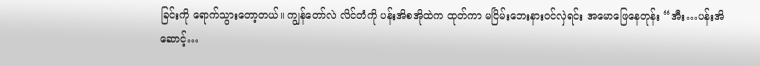ခြင်းကို ရောက်သွားတော့တယ်။ ကျွန်တော်လဲ လိင်တံကို ပန်းအိစအိုထဲက ထုတ်ကာ မငြိမ်းဘေးနားဝင်လှဲရင်း အမောဖြေနေတုန်း “အီး…ပန်းအိ ဆောင့်…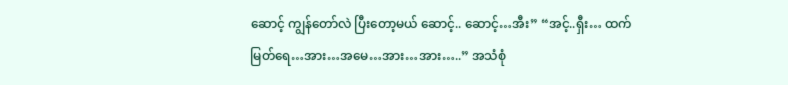ဆောင့် ကျွန်တော်လဲ ပြီးတော့မယ် ဆောင့်.. ဆောင့်…အီး” “အင့်..ရှီး… ထက်မြတ်ရေ…အား…အမေ…အား…အား…..” အသံစုံ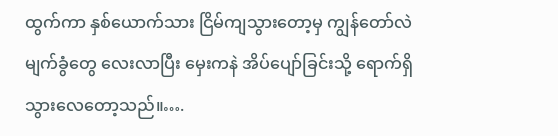ထွက်ကာ နှစ်ယောက်သား ငြိမ်ကျသွားတော့မှ ကျွန်တော်လဲ မျက်ခွံတွေ လေးလာပြီး မှေးကနဲ အိပ်ပျော်ခြင်းသို့ ရောက်ရှိသွားလေတော့သည်။….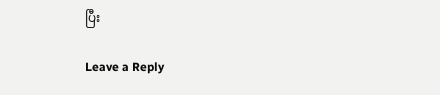ပြီး

Leave a Reply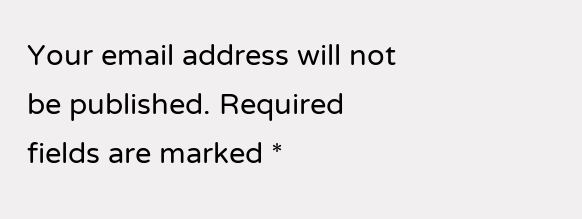Your email address will not be published. Required fields are marked *